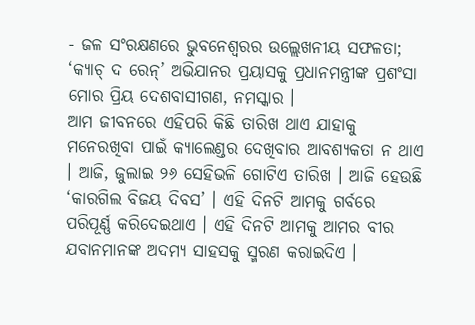- ଜଳ ସଂରକ୍ଷଣରେ ଭୁବନେଶ୍ୱରର ଉଲ୍ଲେଖନୀୟ ସଫଳତା; ‘କ୍ୟାଚ୍ ଦ ରେନ୍’ ଅଭିଯାନର ପ୍ରୟାସକୁ ପ୍ରଧାନମନ୍ତ୍ରୀଙ୍କ ପ୍ରଶଂସା
ମୋର ପ୍ରିୟ ଦେଶବାସୀଗଣ, ନମସ୍କାର ।
ଆମ ଜୀବନରେ ଏହିପରି କିଛି ତାରିଖ ଥାଏ ଯାହାକୁ ମନେରଖିବା ପାଇଁ କ୍ୟାଲେଣ୍ଡର ଦେଖିବାର ଆବଶ୍ୟକତା ନ ଥାଏ । ଆଜି, ଜୁଲାଇ ୨୬ ସେହିଭଳି ଗୋଟିଏ ତାରିଖ । ଆଜି ହେଉଛି ‘କାରଗିଲ ବିଜୟ ଦିବସ’ । ଏହି ଦିନଟି ଆମକୁ ଗର୍ବରେ ପରିପୂର୍ଣ୍ଣ କରିଦେଇଥାଏ । ଏହି ଦିନଟି ଆମକୁ ଆମର ବୀର ଯବାନମାନଙ୍କ ଅଦମ୍ୟ ସାହସକୁ ସ୍ମରଣ କରାଇଦିଏ ।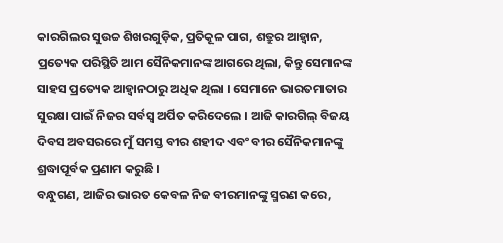କାରଗିଲର ସୁଉଚ୍ଚ ଶିଖରଗୁଡ଼ିକ, ପ୍ରତିକୂଳ ପାଗ, ଶତ୍ରୁର ଆହ୍ୱାନ, ପ୍ରତ୍ୟେକ ପରିସ୍ଥିତି ଆମ ସୈନିକମାନଙ୍କ ଆଗରେ ଥିଲା, କିନ୍ତୁ ସେମାନଙ୍କ ସାହସ ପ୍ରତ୍ୟେକ ଆହ୍ୱାନଠାରୁ ଅଧିକ ଥିଲା । ସେମାନେ ଭାରତମାତାର ସୁରକ୍ଷା ପାଇଁ ନିଜର ସର୍ବସ୍ୱ ଅର୍ପିତ କରିଦେଲେ । ଆଜି କାରଗିଲ୍ ବିଜୟ ଦିବସ ଅବସରରେ ମୁଁ ସମସ୍ତ ବୀର ଶହୀଦ ଏବଂ ବୀର ସୈନିକମାନଙ୍କୁ ଶ୍ରଦ୍ଧାପୂର୍ବକ ପ୍ରଣାମ କରୁଛି ।
ବନ୍ଧୁଗଣ, ଆଜିର ଭାରତ କେବଳ ନିଜ ବୀରମାନଙ୍କୁ ସ୍ମରଣ କରେ,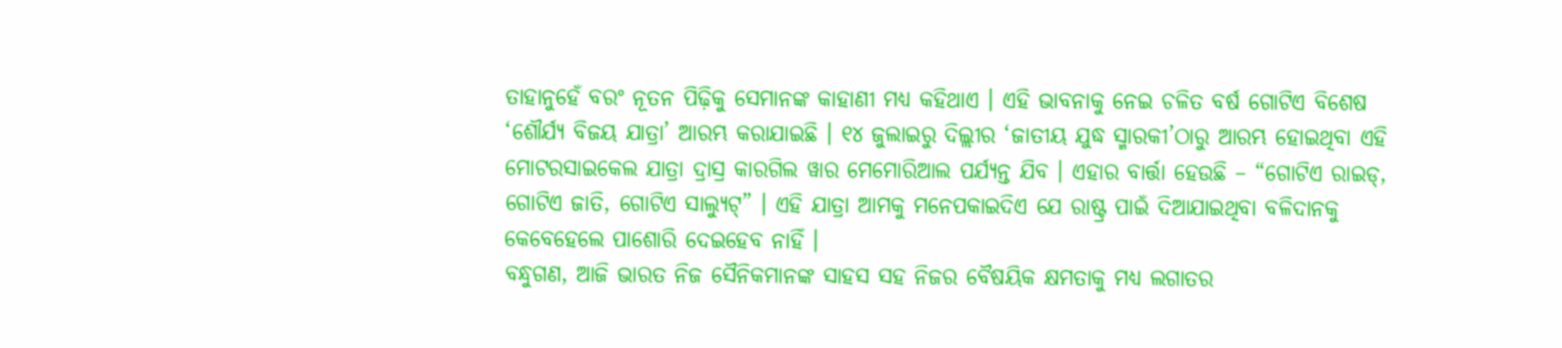ତାହାନୁହେଁ ବରଂ ନୂତନ ପିଢ଼ିକୁ ସେମାନଙ୍କ କାହାଣୀ ମଧ୍ୟ କହିଥାଏ । ଏହି ଭାବନାକୁ ନେଇ ଚଳିତ ବର୍ଷ ଗୋଟିଏ ବିଶେଷ ‘ଶୌର୍ଯ୍ୟ ବିଜୟ ଯାତ୍ରା’ ଆରମ୍ଭ କରାଯାଇଛି । ୧୪ ଜୁଲାଇରୁ ଦିଲ୍ଲୀର ‘ଜାତୀୟ ଯୁଦ୍ଧ ସ୍ମାରକୀ’ଠାରୁ ଆରମ୍ଭ ହୋଇଥିବା ଏହି ମୋଟରସାଇକେଲ ଯାତ୍ରା ଦ୍ରାସ୍ର କାରଗିଲ ୱାର ମେମୋରିଆଲ ପର୍ଯ୍ୟନ୍ତ ଯିବ । ଏହାର ବାର୍ତ୍ତା ହେଉଛି – “ଗୋଟିଏ ରାଇଡ୍, ଗୋଟିଏ ଜାତି, ଗୋଟିଏ ସାଲ୍ୟୁଟ୍” । ଏହି ଯାତ୍ରା ଆମକୁ ମନେପକାଇଦିଏ ଯେ ରାଷ୍ଟ୍ର ପାଇଁ ଦିଆଯାଇଥିବା ବଳିଦାନକୁ କେବେହେଲେ ପାଶୋରି ଦେଇହେବ ନାହିଁ ।
ବନ୍ଧୁଗଣ, ଆଜି ଭାରତ ନିଜ ସୈନିକମାନଙ୍କ ସାହସ ସହ ନିଜର ବୈଷୟିକ କ୍ଷମତାକୁ ମଧ୍ୟ ଲଗାତର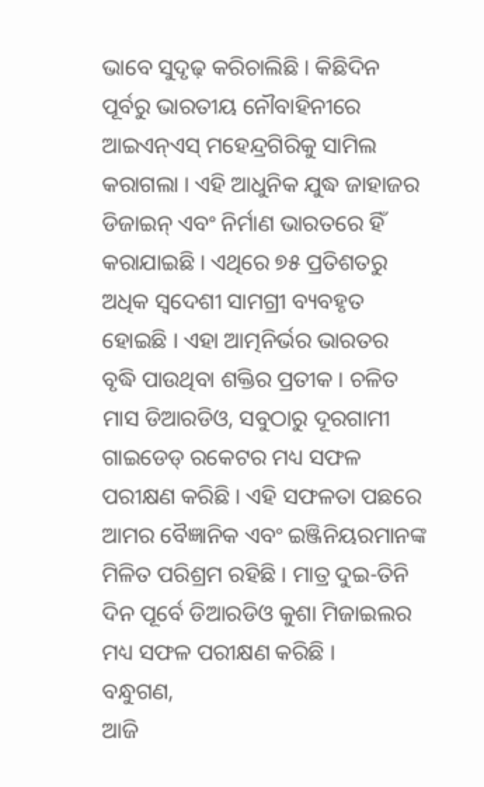ଭାବେ ସୁଦୃଢ଼ କରିଚାଲିଛି । କିଛିଦିନ ପୂର୍ବରୁ ଭାରତୀୟ ନୌବାହିନୀରେ ଆଇଏନ୍ଏସ୍ ମହେନ୍ଦ୍ରଗିରିକୁ ସାମିଲ କରାଗଲା । ଏହି ଆଧୁନିକ ଯୁଦ୍ଧ ଜାହାଜର ଡିଜାଇନ୍ ଏବଂ ନିର୍ମାଣ ଭାରତରେ ହିଁ କରାଯାଇଛି । ଏଥିରେ ୭୫ ପ୍ରତିଶତରୁ ଅଧିକ ସ୍ୱଦେଶୀ ସାମଗ୍ରୀ ବ୍ୟବହୃତ ହୋଇଛି । ଏହା ଆତ୍ମନିର୍ଭର ଭାରତର ବୃଦ୍ଧି ପାଉଥିବା ଶକ୍ତିର ପ୍ରତୀକ । ଚଳିତ ମାସ ଡିଆରଡିଓ, ସବୁଠାରୁ ଦୂରଗାମୀ ଗାଇଡେଡ୍ ରକେଟର ମଧ୍ୟ ସଫଳ ପରୀକ୍ଷଣ କରିଛି । ଏହି ସଫଳତା ପଛରେ ଆମର ବୈଜ୍ଞାନିକ ଏବଂ ଇଞ୍ଜିନିୟରମାନଙ୍କ ମିଳିତ ପରିଶ୍ରମ ରହିଛି । ମାତ୍ର ଦୁଇ-ତିନି ଦିନ ପୂର୍ବେ ଡିଆରଡିଓ କୁଶା ମିଜାଇଲର ମଧ୍ୟ ସଫଳ ପରୀକ୍ଷଣ କରିଛି ।
ବନ୍ଧୁଗଣ,
ଆଜି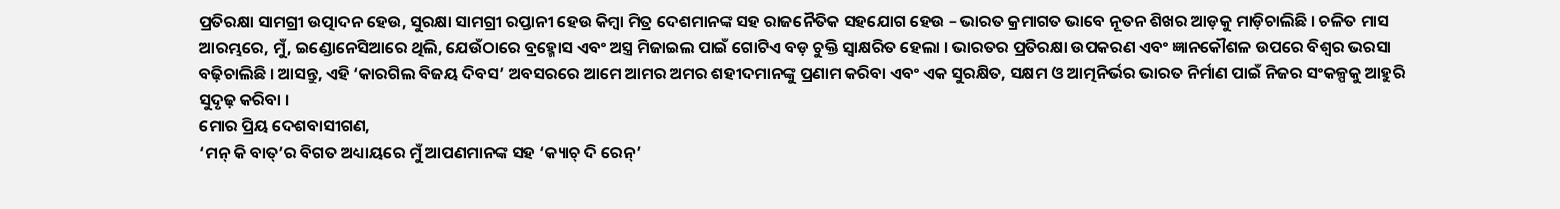ପ୍ରତିରକ୍ଷା ସାମଗ୍ରୀ ଉତ୍ପାଦନ ହେଉ, ସୁରକ୍ଷା ସାମଗ୍ରୀ ରପ୍ତାନୀ ହେଉ କିମ୍ବା ମିତ୍ର ଦେଶମାନଙ୍କ ସହ ରାଜନୈତିକ ସହଯୋଗ ହେଉ – ଭାରତ କ୍ରମାଗତ ଭାବେ ନୂତନ ଶିଖର ଆଡ଼କୁ ମାଡ଼ିଚାଲିଛି । ଚଳିତ ମାସ ଆରମ୍ଭରେ, ମୁଁ, ଇଣ୍ଡୋନେସିଆରେ ଥିଲି, ଯେଉଁଠାରେ ବ୍ରହ୍ମୋସ ଏବଂ ଅସ୍ତ୍ର ମିଜାଇଲ ପାଇଁ ଗୋଟିଏ ବଡ଼ ଚୁକ୍ତି ସ୍ୱାକ୍ଷରିତ ହେଲା । ଭାରତର ପ୍ରତିରକ୍ଷା ଉପକରଣ ଏବଂ ଜ୍ଞାନକୌଶଳ ଉପରେ ବିଶ୍ୱର ଭରସା ବଢ଼ିଚାଲିଛି । ଆସନ୍ତୁ, ଏହି ‘କାରଗିଲ ବିଜୟ ଦିବସ’ ଅବସରରେ ଆମେ ଆମର ଅମର ଶହୀଦମାନଙ୍କୁ ପ୍ରଣାମ କରିବା ଏବଂ ଏକ ସୁରକ୍ଷିତ, ସକ୍ଷମ ଓ ଆତ୍ମନିର୍ଭର ଭାରତ ନିର୍ମାଣ ପାଇଁ ନିଜର ସଂକଳ୍ପକୁ ଆହୁରି ସୁଦୃଢ଼ କରିବା ।
ମୋର ପ୍ରିୟ ଦେଶବାସୀଗଣ,
‘ମନ୍ କି ବାତ୍’ର ବିଗତ ଅଧ୍ୟାୟରେ ମୁଁ ଆପଣମାନଙ୍କ ସହ ‘କ୍ୟାଚ୍ ଦି ରେନ୍’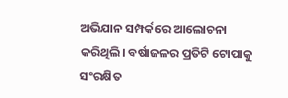ଅଭିଯାନ ସମ୍ପର୍କରେ ଆଲୋଚନା କରିଥିଲି। ବର୍ଷାଜଳର ପ୍ରତିଟି ଟୋପାକୁ ସଂରକ୍ଷିତ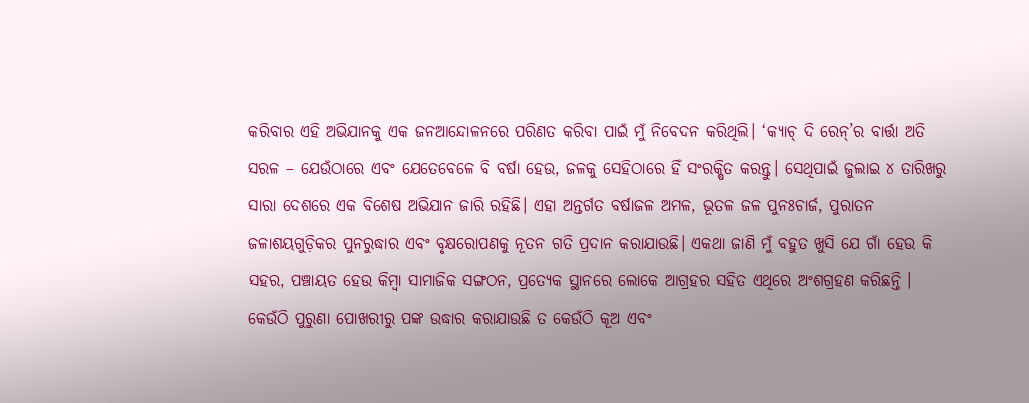କରିବାର ଏହି ଅଭିଯାନକୁ ଏକ ଜନଆନ୍ଦୋଳନରେ ପରିଣତ କରିବା ପାଇଁ ମୁଁ ନିବେଦନ କରିଥିଲି। ‘କ୍ୟାଚ୍ ଦି ରେନ୍’ର ବାର୍ତ୍ତା ଅତି ସରଳ – ଯେଉଁଠାରେ ଏବଂ ଯେତେବେଳେ ବି ବର୍ଷା ହେଉ, ଜଳକୁ ସେହିଠାରେ ହିଁ ସଂରକ୍ଷିତ କରନ୍ତୁ। ସେଥିପାଇଁ ଜୁଲାଇ ୪ ତାରିଖରୁ ସାରା ଦେଶରେ ଏକ ବିଶେଷ ଅଭିଯାନ ଜାରି ରହିଛି। ଏହା ଅନ୍ତର୍ଗତ ବର୍ଷାଜଳ ଅମଳ, ଭୂତଳ ଜଳ ପୁନଃଚାର୍ଜ, ପୁରାତନ ଜଳାଶୟଗୁଡ଼ିକର ପୁନରୁଦ୍ଧାର ଏବଂ ବୃକ୍ଷରୋପଣକୁ ନୂତନ ଗତି ପ୍ରଦାନ କରାଯାଉଛି। ଏକଥା ଜାଣି ମୁଁ ବହୁତ ଖୁସି ଯେ ଗାଁ ହେଉ କି ସହର, ପଞ୍ଚାୟତ ହେଉ କିମ୍ବା ସାମାଜିକ ସଙ୍ଗଠନ, ପ୍ରତ୍ୟେକ ସ୍ଥାନରେ ଲୋକେ ଆଗ୍ରହର ସହିତ ଏଥିରେ ଅଂଶଗ୍ରହଣ କରିଛନ୍ତି । କେଉଁଠି ପୁରୁଣା ପୋଖରୀରୁ ପଙ୍କ ଉଦ୍ଧାର କରାଯାଉଛି ତ କେଉଁଠି କୂଅ ଏବଂ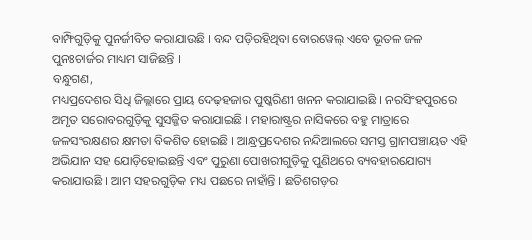ବାମ୍ଫିଗୁଡ଼ିକୁ ପୁନର୍ଜୀବିତ କରାଯାଉଛି । ବନ୍ଦ ପଡ଼ିରହିଥିବା ବୋରୱେଲ୍ ଏବେ ଭୂତଳ ଜଳ ପୁନଃଚାର୍ଜର ମାଧ୍ୟମ ସାଜିଛନ୍ତି ।
ବନ୍ଧୁଗଣ,
ମଧ୍ୟପ୍ରଦେଶର ସିଧି ଜିଲ୍ଲାରେ ପ୍ରାୟ ଦେଢ଼ହଜାର ପୁଷ୍କରିଣୀ ଖନନ କରାଯାଇଛି । ନରସିଂହପୁରରେ ଅମୃତ ସରୋବରଗୁଡ଼ିକୁ ସୁସଜ୍ଜିତ କରାଯାଇଛି । ମହାରାଷ୍ଟ୍ରର ନାସିକରେ ବହୁ ମାତ୍ରାରେ ଜଳସଂରକ୍ଷଣର କ୍ଷମତା ବିକଶିତ ହୋଇଛି । ଆନ୍ଧ୍ରପ୍ରଦେଶର ନନ୍ଦିଆଲରେ ସମସ୍ତ ଗ୍ରାମପଞ୍ଚାୟତ ଏହି ଅଭିଯାନ ସହ ଯୋଡ଼ିହୋଇଛନ୍ତି ଏବଂ ପୁରୁଣା ପୋଖରୀଗୁଡ଼ିକୁ ପୁଣିଥରେ ବ୍ୟବହାରଯୋଗ୍ୟ କରାଯାଉଛି । ଆମ ସହରଗୁଡ଼ିକ ମଧ୍ୟ ପଛରେ ନାହାଁନ୍ତି । ଛତିଶଗଡ଼ର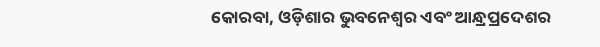କୋରବା, ଓଡ଼ିଶାର ଭୁବନେଶ୍ୱର ଏବଂ ଆନ୍ଧ୍ରପ୍ରଦେଶର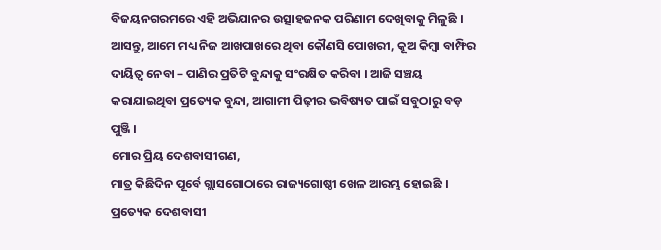ବିଜୟନଗରମରେ ଏହି ଅଭିଯାନର ଉତ୍ସାହଜନକ ପରିଣାମ ଦେଖିବାକୁ ମିଳୁଛି । ଆସନ୍ତୁ, ଆମେ ମଧ୍ୟ ନିଜ ଆଖପାଖରେ ଥିବା କୌଣସି ପୋଖରୀ, କୂଅ କିମ୍ବା ବାମ୍ଫିର ଦାୟିତ୍ୱ ନେବା – ପାଣିର ପ୍ରତିଟି ବୁନ୍ଦାକୁ ସଂରକ୍ଷିତ କରିବା । ଆଜି ସଞ୍ଚୟ କରାଯାଇଥିବା ପ୍ରତ୍ୟେକ ବୁନ୍ଦା, ଆଗାମୀ ପିଢ଼ୀର ଭବିଷ୍ୟତ ପାଇଁ ସବୁଠାରୁ ବଡ଼ ପୁଞ୍ଜି ।
ମୋର ପ୍ରିୟ ଦେଶବାସୀଗଣ,
ମାତ୍ର କିଛିଦିନ ପୂର୍ବେ ଗ୍ଲାସଗୋଠାରେ ରାଜ୍ୟଗୋଷ୍ଠୀ ଖେଳ ଆରମ୍ଭ ହୋଇଛି । ପ୍ରତ୍ୟେକ ଦେଶବାସୀ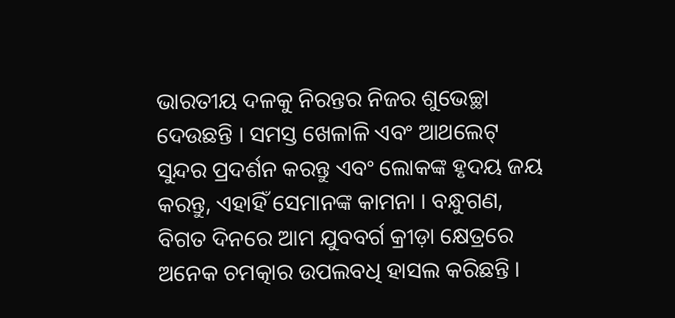ଭାରତୀୟ ଦଳକୁ ନିରନ୍ତର ନିଜର ଶୁଭେଚ୍ଛା ଦେଉଛନ୍ତି । ସମସ୍ତ ଖେଳାଳି ଏବଂ ଆଥଲେଟ୍ ସୁନ୍ଦର ପ୍ରଦର୍ଶନ କରନ୍ତୁ ଏବଂ ଲୋକଙ୍କ ହୃଦୟ ଜୟ କରନ୍ତୁ, ଏହାହିଁ ସେମାନଙ୍କ କାମନା । ବନ୍ଧୁଗଣ, ବିଗତ ଦିନରେ ଆମ ଯୁବବର୍ଗ କ୍ରୀଡ଼ା କ୍ଷେତ୍ରରେ ଅନେକ ଚମତ୍କାର ଉପଲବଧି ହାସଲ କରିଛନ୍ତି ।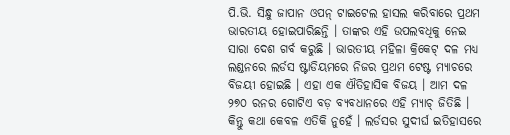ପି.ଭି. ସିନ୍ଧୁ ଜାପାନ ଓପନ୍ ଟାଇଟେଲ ହାସଲ କରିବାରେ ପ୍ରଥମ ଭାରତୀୟ ହୋଇପାରିଛନ୍ତି । ତାଙ୍କର ଏହି ଉପଲବଧିକୁ ନେଇ ସାରା ଦେଶ ଗର୍ବ କରୁଛି । ଭାରତୀୟ ମହିଳା କ୍ରିକେଟ୍ ଦଳ ମଧ୍ୟ ଲଣ୍ଡନରେ ଲର୍ଡସ ଷ୍ଟାଡିୟମରେ ନିଜର ପ୍ରଥମ ଟେଷ୍ଟ ମ୍ୟାଚରେ ବିଜୟୀ ହୋଇଛି । ଏହା ଏକ ଐତିହାସିକ ବିଜୟ । ଆମ ଦଳ ୨୭୦ ରନର ଗୋଟିଏ ବଡ଼ ବ୍ୟବଧାନରେ ଏହି ମ୍ୟାଚ୍ ଜିତିଛି । କିନ୍ତୁ କଥା କେବଳ ଏତିକି ନୁହେଁ । ଲର୍ଡସର ସୁଦୀର୍ଘ ଇତିହାସରେ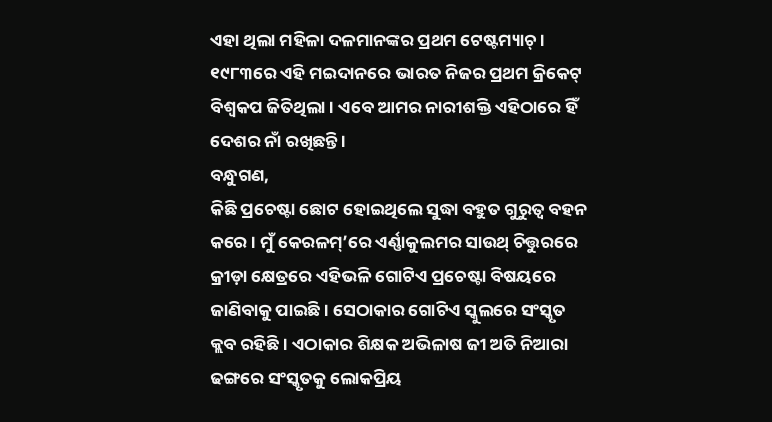ଏହା ଥିଲା ମହିଳା ଦଳମାନଙ୍କର ପ୍ରଥମ ଟେଷ୍ଟମ୍ୟାଚ୍ । ୧୯୮୩ରେ ଏହି ମଇଦାନରେ ଭାରତ ନିଜର ପ୍ରଥମ କ୍ରିକେଟ୍ ବିଶ୍ୱକପ ଜିତିଥିଲା । ଏବେ ଆମର ନାରୀଶକ୍ତି ଏହିଠାରେ ହିଁ ଦେଶର ନାଁ ରଖିଛନ୍ତି ।
ବନ୍ଧୁଗଣ,
କିଛି ପ୍ରଚେଷ୍ଟା ଛୋଟ ହୋଇଥିଲେ ସୁଦ୍ଧା ବହୁତ ଗୁରୁତ୍ୱ ବହନ କରେ । ମୁଁ କେରଳମ୍’ରେ ଏର୍ଣ୍ଣାକୁଲମର ସାଉଥ୍ ଚିତ୍ତୁରରେ କ୍ରୀଡ଼ା କ୍ଷେତ୍ରରେ ଏହିଭଳି ଗୋଟିଏ ପ୍ରଚେଷ୍ଟା ବିଷୟରେ ଜାଣିବାକୁ ପାଇଛି । ସେଠାକାର ଗୋଟିଏ ସ୍କୁଲରେ ସଂସ୍କୃତ କ୍ଲବ ରହିଛି । ଏଠାକାର ଶିକ୍ଷକ ଅଭିଳାଷ ଜୀ ଅତି ନିଆରା ଢଙ୍ଗରେ ସଂସ୍କୃତକୁ ଲୋକପ୍ରିୟ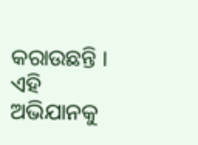କରାଉଛନ୍ତି । ଏହି ଅଭିଯାନକୁ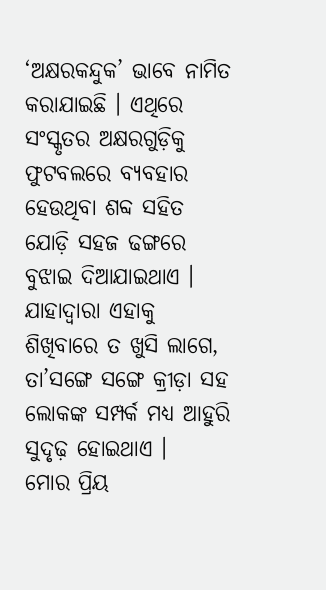‘ଅକ୍ଷରକନ୍ଦୁକ’ ଭାବେ ନାମିତ କରାଯାଇଛି । ଏଥିରେ ସଂସ୍କୃତର ଅକ୍ଷରଗୁଡ଼ିକୁ ଫୁଟବଲରେ ବ୍ୟବହାର ହେଉଥିବା ଶବ୍ଦ ସହିତ ଯୋଡ଼ି ସହଜ ଢଙ୍ଗରେ ବୁଝାଇ ଦିଆଯାଇଥାଏ । ଯାହାଦ୍ୱାରା ଏହାକୁ ଶିଖିବାରେ ତ ଖୁସି ଲାଗେ, ତା’ସଙ୍ଗେ ସଙ୍ଗେ କ୍ରୀଡ଼ା ସହ ଲୋକଙ୍କ ସମ୍ପର୍କ ମଧ୍ୟ ଆହୁରି ସୁଦୃଢ଼ ହୋଇଥାଏ ।
ମୋର ପ୍ରିୟ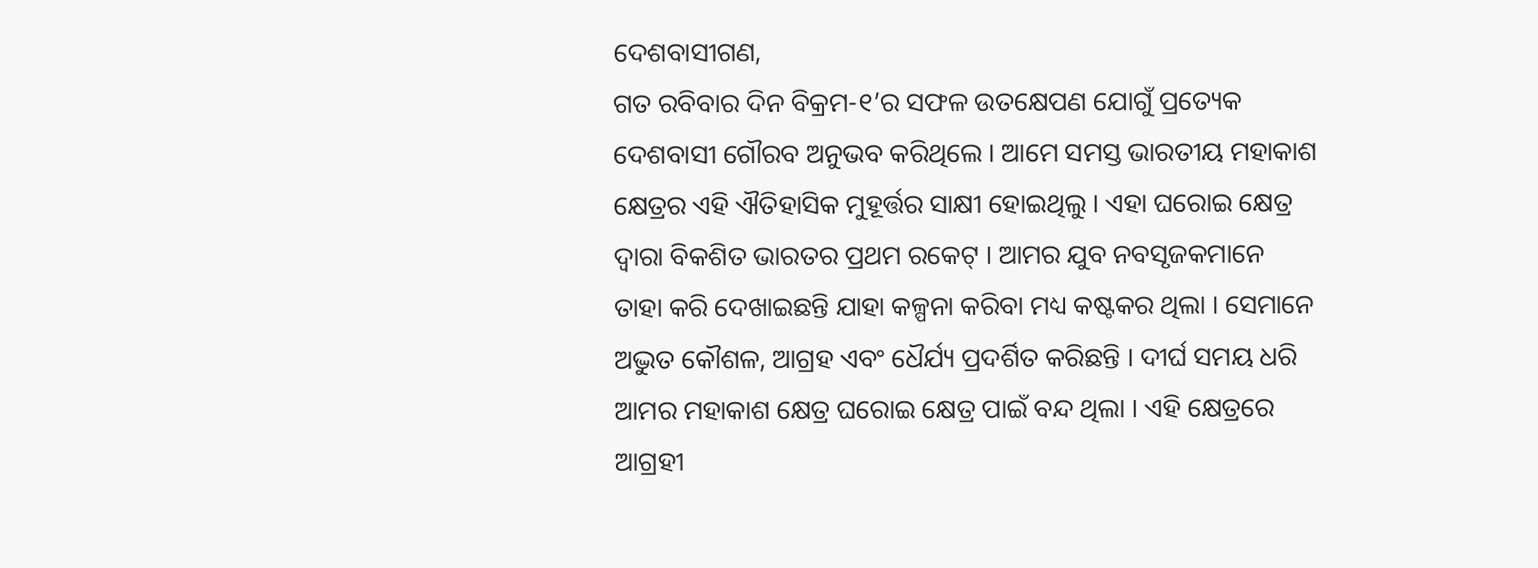ଦେଶବାସୀଗଣ,
ଗତ ରବିବାର ଦିନ ବିକ୍ରମ-୧’ର ସଫଳ ଉତକ୍ଷେପଣ ଯୋଗୁଁ ପ୍ରତ୍ୟେକ ଦେଶବାସୀ ଗୌରବ ଅନୁଭବ କରିଥିଲେ । ଆମେ ସମସ୍ତ ଭାରତୀୟ ମହାକାଶ କ୍ଷେତ୍ରର ଏହି ଐତିହାସିକ ମୁହୂର୍ତ୍ତର ସାକ୍ଷୀ ହୋଇଥିଲୁ । ଏହା ଘରୋଇ କ୍ଷେତ୍ର ଦ୍ୱାରା ବିକଶିତ ଭାରତର ପ୍ରଥମ ରକେଟ୍ । ଆମର ଯୁବ ନବସୃଜକମାନେ ତାହା କରି ଦେଖାଇଛନ୍ତି ଯାହା କଳ୍ପନା କରିବା ମଧ୍ୟ କଷ୍ଟକର ଥିଲା । ସେମାନେ ଅଦ୍ଭୁତ କୌଶଳ, ଆଗ୍ରହ ଏବଂ ଧୈର୍ଯ୍ୟ ପ୍ରଦର୍ଶିତ କରିଛନ୍ତି । ଦୀର୍ଘ ସମୟ ଧରି ଆମର ମହାକାଶ କ୍ଷେତ୍ର ଘରୋଇ କ୍ଷେତ୍ର ପାଇଁ ବନ୍ଦ ଥିଲା । ଏହି କ୍ଷେତ୍ରରେ ଆଗ୍ରହୀ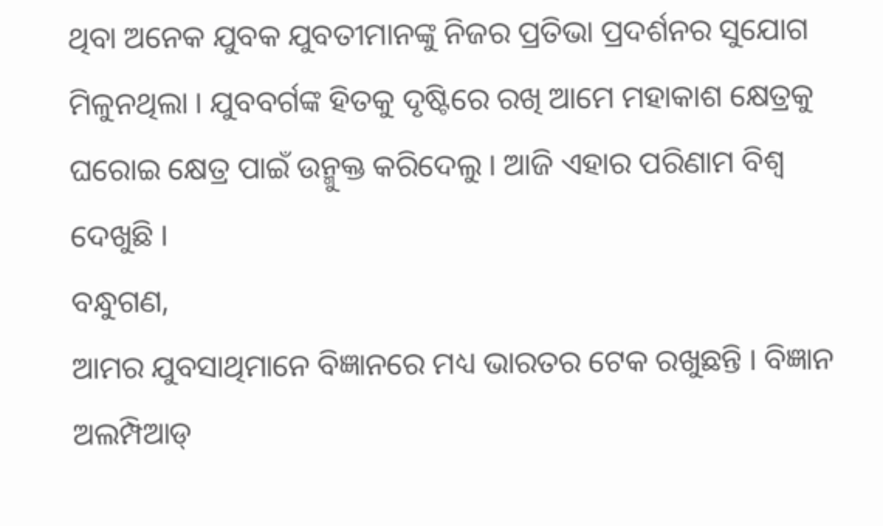ଥିବା ଅନେକ ଯୁବକ ଯୁବତୀମାନଙ୍କୁ ନିଜର ପ୍ରତିଭା ପ୍ରଦର୍ଶନର ସୁଯୋଗ ମିଳୁନଥିଲା । ଯୁବବର୍ଗଙ୍କ ହିତକୁ ଦୃଷ୍ଟିରେ ରଖି ଆମେ ମହାକାଶ କ୍ଷେତ୍ରକୁ ଘରୋଇ କ୍ଷେତ୍ର ପାଇଁ ଉନ୍ମୁକ୍ତ କରିଦେଲୁ । ଆଜି ଏହାର ପରିଣାମ ବିଶ୍ୱ ଦେଖୁଛି ।
ବନ୍ଧୁଗଣ,
ଆମର ଯୁବସାଥିମାନେ ବିଜ୍ଞାନରେ ମଧ୍ୟ ଭାରତର ଟେକ ରଖୁଛନ୍ତି । ବିଜ୍ଞାନ ଅଲମ୍ପିଆଡ୍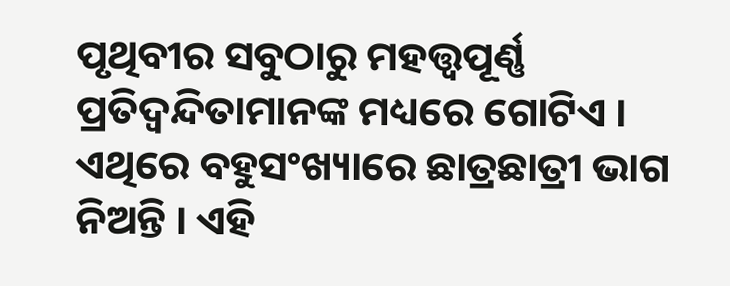ପୃଥିବୀର ସବୁଠାରୁ ମହତ୍ତ୍ୱପୂର୍ଣ୍ଣ ପ୍ରତିଦ୍ୱନ୍ଦିତାମାନଙ୍କ ମଧ୍ୟରେ ଗୋଟିଏ । ଏଥିରେ ବହୁସଂଖ୍ୟାରେ ଛାତ୍ରଛାତ୍ରୀ ଭାଗ ନିଅନ୍ତି । ଏହି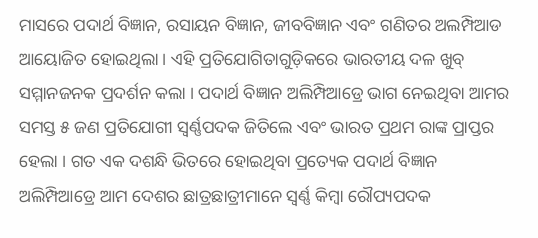ମାସରେ ପଦାର୍ଥ ବିଜ୍ଞାନ, ରସାୟନ ବିଜ୍ଞାନ, ଜୀବବିଜ୍ଞାନ ଏବଂ ଗଣିତର ଅଲମ୍ପିଆଡ ଆୟୋଜିତ ହୋଇଥିଲା । ଏହି ପ୍ରତିଯୋଗିତାଗୁଡ଼ିକରେ ଭାରତୀୟ ଦଳ ଖୁବ୍ ସମ୍ମାନଜନକ ପ୍ରଦର୍ଶନ କଲା । ପଦାର୍ଥ ବିଜ୍ଞାନ ଅଲିମ୍ପିଆଡ୍ରେ ଭାଗ ନେଇଥିବା ଆମର ସମସ୍ତ ୫ ଜଣ ପ୍ରତିଯୋଗୀ ସ୍ୱର୍ଣ୍ଣପଦକ ଜିତିଲେ ଏବଂ ଭାରତ ପ୍ରଥମ ରାଙ୍କ ପ୍ରାପ୍ତର ହେଲା । ଗତ ଏକ ଦଶନ୍ଧି ଭିତରେ ହୋଇଥିବା ପ୍ରତ୍ୟେକ ପଦାର୍ଥ ବିଜ୍ଞାନ ଅଲିମ୍ପିଆଡ୍ରେ ଆମ ଦେଶର ଛାତ୍ରଛାତ୍ରୀମାନେ ସ୍ୱର୍ଣ୍ଣ କିମ୍ବା ରୌପ୍ୟପଦକ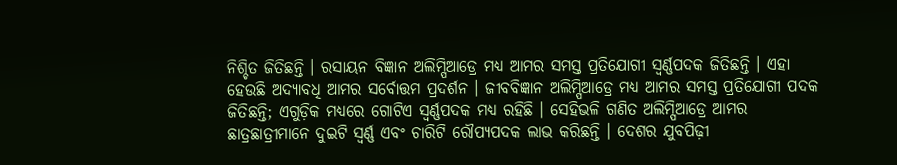ନିଶ୍ଚିତ ଜିତିଛନ୍ତି । ରସାୟନ ବିଜ୍ଞାନ ଅଲିମ୍ପିଆଡ୍ରେ ମଧ୍ୟ ଆମର ସମସ୍ତ ପ୍ରତିଯୋଗୀ ସ୍ୱର୍ଣ୍ଣପଦକ ଜିତିଛନ୍ତି । ଏହା ହେଉଛି ଅଦ୍ୟାବଧି ଆମର ସର୍ବୋତ୍ତମ ପ୍ରଦର୍ଶନ । ଜୀବବିଜ୍ଞାନ ଅଲିମ୍ପିଆଡ୍ରେ ମଧ୍ୟ ଆମର ସମସ୍ତ ପ୍ରତିଯୋଗୀ ପଦକ ଜିତିଛନ୍ତି; ଏଗୁଡ଼ିକ ମଧ୍ୟରେ ଗୋଟିଏ ସ୍ୱର୍ଣ୍ଣପଦକ ମଧ୍ୟ ରହିଛି । ସେହିଭଳି ଗଣିତ ଅଲିମ୍ପିଆଡ୍ରେ ଆମର ଛାତ୍ରଛାତ୍ରୀମାନେ ଦୁଇଟି ସ୍ୱର୍ଣ୍ଣ ଏବଂ ଚାରିଟି ରୌପ୍ୟପଦକ ଲାଭ କରିଛନ୍ତି । ଦେଶର ଯୁବପିଢ଼ୀ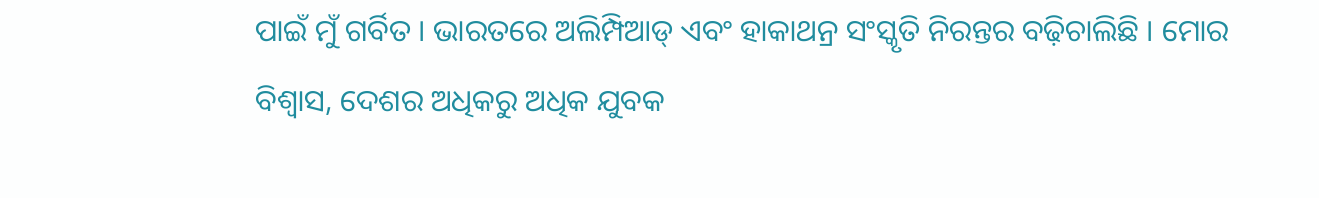ପାଇଁ ମୁଁ ଗର୍ବିତ । ଭାରତରେ ଅଲିମ୍ପିଆଡ୍ ଏବଂ ହାକାଥନ୍ର ସଂସ୍କୃତି ନିରନ୍ତର ବଢ଼ିଚାଲିଛି । ମୋର ବିଶ୍ୱାସ, ଦେଶର ଅଧିକରୁ ଅଧିକ ଯୁବକ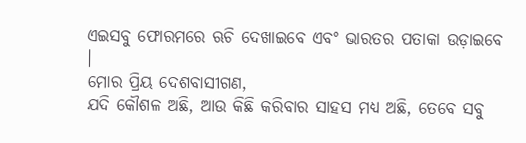ଏଇସବୁ ଫୋରମରେ ଋଚି ଦେଖାଇବେ ଏବଂ ଭାରତର ପତାକା ଉଡ଼ାଇବେ ।
ମୋର ପ୍ରିୟ ଦେଶବାସୀଗଣ,
ଯଦି କୌଶଳ ଅଛି, ଆଉ କିଛି କରିବାର ସାହସ ମଧ୍ୟ ଅଛି, ତେବେ ସବୁ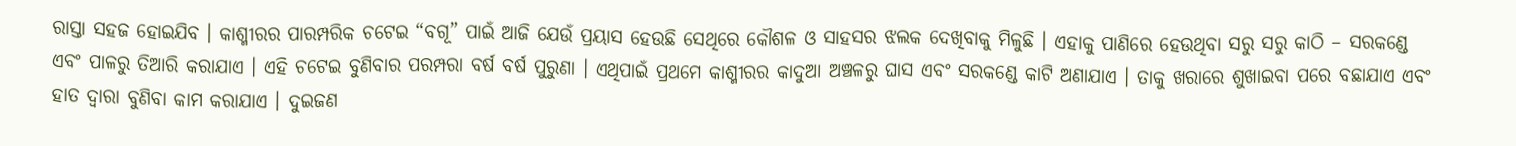ରାସ୍ତା ସହଜ ହୋଇଯିବ । କାଶ୍ମୀରର ପାରମ୍ପରିକ ଚଟେଇ “ବଗୂ” ପାଇଁ ଆଜି ଯେଉଁ ପ୍ରୟାସ ହେଉଛି ସେଥିରେ କୌଶଳ ଓ ସାହସର ଝଲକ ଦେଖିବାକୁ ମିଳୁଛି । ଏହାକୁ ପାଣିରେ ହେଉଥିବା ସରୁ ସରୁ କାଠି – ସରକଣ୍ଡେ ଏବଂ ପାଳରୁ ତିଆରି କରାଯାଏ । ଏହି ଚଟେଇ ବୁଣିବାର ପରମ୍ପରା ବର୍ଷ ବର୍ଷ ପୁରୁଣା । ଏଥିପାଇଁ ପ୍ରଥମେ କାଶ୍ମୀରର କାଦୁଆ ଅଞ୍ଚଳରୁ ଘାସ ଏବଂ ସରକଣ୍ଡେ କାଟି ଅଣାଯାଏ । ତାକୁ ଖରାରେ ଶୁଖାଇବା ପରେ ବଛାଯାଏ ଏବଂ ହାତ ଦ୍ୱାରା ବୁଣିବା କାମ କରାଯାଏ । ଦୁଇଜଣ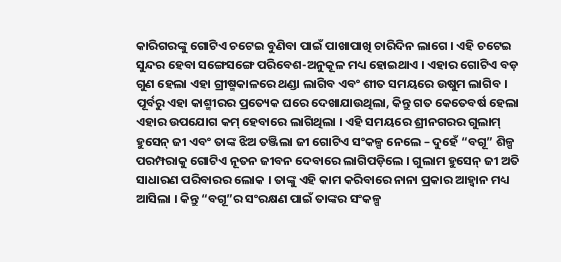କାରିଗରଙ୍କୁ ଗୋଟିଏ ଚଟେଇ ବୁଣିବା ପାଇଁ ପାଖାପାଖି ଚାରିଦିନ ଲାଗେ । ଏହି ଚଟେଇ ସୁନ୍ଦର ହେବା ସଙ୍ଗେସଙ୍ଗେ ପରିବେଶ-ଅନୁକୂଳ ମଧ୍ୟ ହୋଇଥାଏ । ଏହାର ଗୋଟିଏ ବଡ଼ ଗୁଣ ହେଲା ଏହା ଗ୍ରୀଷ୍ମକାଳରେ ଥଣ୍ଡା ଲାଗିବ ଏବଂ ଶୀତ ସମୟରେ ଉଷୁମ ଲାଗିବ । ପୂର୍ବରୁ ଏହା କାଶ୍ମୀରର ପ୍ରତ୍ୟେକ ଘରେ ଦେଖାଯାଉଥିଲା, କିନ୍ତୁ ଗତ କେତେବର୍ଷ ହେଲା ଏହାର ଉପଯୋଗ କମ୍ ହେବାରେ ଲାଗିଥିଲା । ଏହି ସମୟରେ ଶ୍ରୀନଗରର ଗୁଲାମ୍ ହୁସେନ୍ ଜୀ ଏବଂ ତାଙ୍କ ଝିଅ ତଞ୍ଜିଲା ଜୀ ଗୋଟିଏ ସଂକଳ୍ପ ନେଲେ – ଦୁହେଁ “ବଗୂ” ଶିଳ୍ପ ପରମ୍ପରାକୁ ଗୋଟିଏ ନୂତନ ଜୀବନ ଦେବାରେ ଲାଗିପଡ଼ିଲେ । ଗୁଲାମ ହୁସେନ୍ ଜୀ ଅତି ସାଧାରଣ ପରିବାରର ଲୋକ । ତାଙ୍କୁ ଏହି କାମ କରିବାରେ ନାନା ପ୍ରକାର ଆହ୍ୱାନ ମଧ୍ୟ ଆସିଲା । କିନ୍ତୁ “ବଗୂ”ର ସଂରକ୍ଷଣ ପାଇଁ ତାଙ୍କର ସଂକଳ୍ପ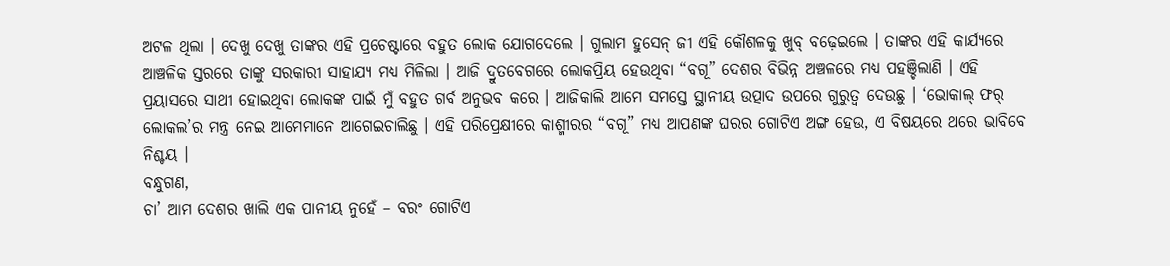ଅଟଳ ଥିଲା । ଦେଖୁ ଦେଖୁ ତାଙ୍କର ଏହି ପ୍ରଚେଷ୍ଟାରେ ବହୁତ ଲୋକ ଯୋଗଦେଲେ । ଗୁଲାମ ହୁସେନ୍ ଜୀ ଏହି କୌଶଳକୁ ଖୁବ୍ ବଢ଼େଇଲେ । ତାଙ୍କର ଏହି କାର୍ଯ୍ୟରେ ଆଞ୍ଚଳିକ ସ୍ତରରେ ତାଙ୍କୁ ସରକାରୀ ସାହାଯ୍ୟ ମଧ୍ୟ ମିଳିଲା । ଆଜି ଦ୍ରୁତବେଗରେ ଲୋକପ୍ରିୟ ହେଉଥିବା “ବଗୂ” ଦେଶର ବିଭିନ୍ନ ଅଞ୍ଚଳରେ ମଧ୍ୟ ପହଞ୍ଚିଲାଣି । ଏହି ପ୍ରୟାସରେ ସାଥୀ ହୋଇଥିବା ଲୋକଙ୍କ ପାଇଁ ମୁଁ ବହୁତ ଗର୍ବ ଅନୁଭବ କରେ । ଆଜିକାଲି ଆମେ ସମସ୍ତେ ସ୍ଥାନୀୟ ଉତ୍ପାଦ ଉପରେ ଗୁରୁତ୍ୱ ଦେଉଛୁ । ‘ଭୋକାଲ୍ ଫର୍ ଲୋକଲ’ର ମନ୍ତ୍ର ନେଇ ଆମେମାନେ ଆଗେଇଚାଲିଛୁ । ଏହି ପରିପ୍ରେକ୍ଷୀରେ କାଶ୍ମୀରର “ବଗୂ” ମଧ୍ୟ ଆପଣଙ୍କ ଘରର ଗୋଟିଏ ଅଙ୍ଗ ହେଉ, ଏ ବିଷୟରେ ଥରେ ଭାବିବେ ନିଶ୍ଚୟ ।
ବନ୍ଧୁଗଣ,
ଚା’ ଆମ ଦେଶର ଖାଲି ଏକ ପାନୀୟ ନୁହେଁ – ବରଂ ଗୋଟିଏ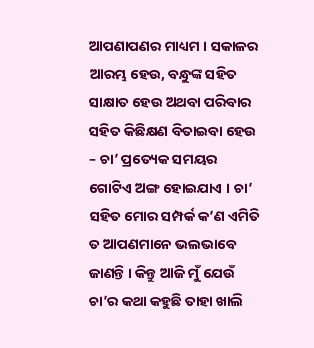ଆପଣାପଣର ମାଧ୍ୟମ । ସକାଳର ଆରମ୍ଭ ହେଉ, ବନ୍ଧୁଙ୍କ ସହିତ ସାକ୍ଷାତ ହେଉ ଅଥବା ପରିବାର ସହିତ କିଛିକ୍ଷଣ ବିତାଇବା ହେଉ – ଚା’ ପ୍ରତ୍ୟେକ ସମୟର ଗୋଟିଏ ଅଙ୍ଗ ହୋଇଯାଏ । ଚା’ ସହିତ ମୋର ସମ୍ପର୍କ କ’ଣ ଏମିତି ତ ଆପଣମାନେ ଭଲଭାବେ ଜାଣନ୍ତି । କିନ୍ତୁ ଆଜି ମୁଁ ଯେଉଁ ଚା’ର କଥା କହୁଛି ତାହା ଖାଲି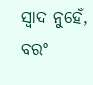ସ୍ୱାଦ ନୁହେଁ, ବରଂ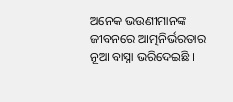ଅନେକ ଭଉଣୀମାନଙ୍କ ଜୀବନରେ ଆତ୍ମନିର୍ଭରତାର ନୂଆ ବାସ୍ନା ଭରିଦେଇଛି ।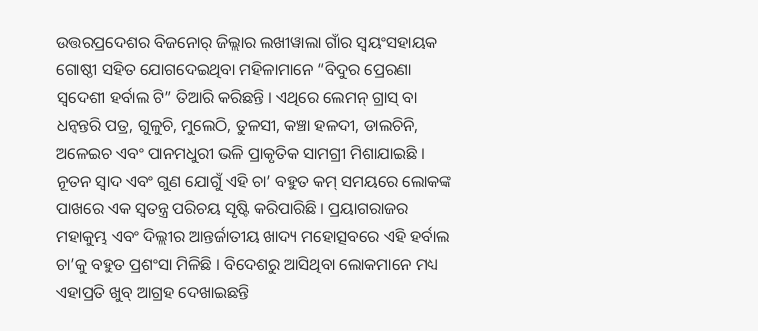ଉତ୍ତରପ୍ରଦେଶର ବିଜନୋର୍ ଜିଲ୍ଲାର ଲଖୀୱାଲା ଗାଁର ସ୍ୱୟଂସହାୟକ ଗୋଷ୍ଠୀ ସହିତ ଯୋଗଦେଇଥିବା ମହିଳାମାନେ “ବିଦୁର ପ୍ରେରଣା ସ୍ୱଦେଶୀ ହର୍ବାଲ ଟି” ତିଆରି କରିଛନ୍ତି । ଏଥିରେ ଲେମନ୍ ଗ୍ରାସ୍ ବା ଧନ୍ୱନ୍ତରି ପତ୍ର, ଗୁଳୁଚି, ମୁଲେଠି, ତୁଳସୀ, କଞ୍ଚା ହଳଦୀ, ଡାଲଚିନି, ଅଳେଇଚ ଏବଂ ପାନମଧୁରୀ ଭଳି ପ୍ରାକୃତିକ ସାମଗ୍ରୀ ମିଶାଯାଇଛି । ନୂତନ ସ୍ୱାଦ ଏବଂ ଗୁଣ ଯୋଗୁଁ ଏହି ଚା’ ବହୁତ କମ୍ ସମୟରେ ଲୋକଙ୍କ ପାଖରେ ଏକ ସ୍ୱତନ୍ତ୍ର ପରିଚୟ ସୃଷ୍ଟି କରିପାରିଛି । ପ୍ରୟାଗରାଜର ମହାକୁମ୍ଭ ଏବଂ ଦିଲ୍ଲୀର ଆନ୍ତର୍ଜାତୀୟ ଖାଦ୍ୟ ମହୋତ୍ସବରେ ଏହି ହର୍ବାଲ ଚା’କୁ ବହୁତ ପ୍ରଶଂସା ମିଳିଛି । ବିଦେଶରୁ ଆସିଥିବା ଲୋକମାନେ ମଧ୍ୟ ଏହାପ୍ରତି ଖୁବ୍ ଆଗ୍ରହ ଦେଖାଇଛନ୍ତି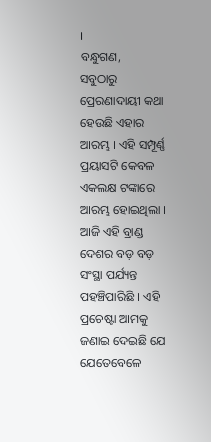।
ବନ୍ଧୁଗଣ,
ସବୁଠାରୁ ପ୍ରେରଣାଦାୟୀ କଥା ହେଉଛି ଏହାର ଆରମ୍ଭ । ଏହି ସମ୍ପୂର୍ଣ୍ଣ ପ୍ରୟାସଟି କେବଳ ଏକଲକ୍ଷ ଟଙ୍କାରେ ଆରମ୍ଭ ହୋଇଥିଲା । ଆଜି ଏହି ବ୍ରାଣ୍ଡ ଦେଶର ବଡ଼ ବଡ଼ ସଂସ୍ଥା ପର୍ଯ୍ୟନ୍ତ ପହଞ୍ଚିପାରିଛି । ଏହି ପ୍ରଚେଷ୍ଟା ଆମକୁ ଜଣାଇ ଦେଇଛି ଯେ ଯେତେବେଳେ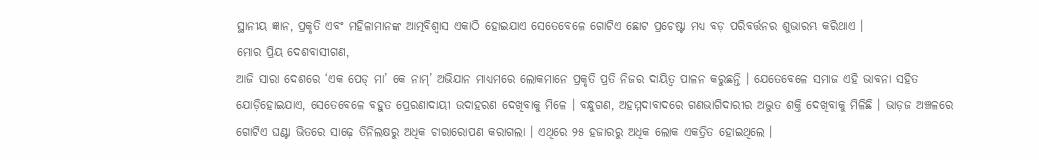ସ୍ଥାନୀୟ ଜ୍ଞାନ, ପ୍ରକୃତି ଏବଂ ମହିଳାମାନଙ୍କ ଆତ୍ମବିଶ୍ୱାସ ଏକାଠି ହୋଇଯାଏ ସେତେବେଳେ ଗୋଟିଏ ଛୋଟ ପ୍ରଚେଷ୍ଟା ମଧ୍ୟ ବଡ଼ ପରିବର୍ତ୍ତନର ଶୁଭାରମ୍ଭ କରିଥାଏ ।
ମୋର ପ୍ରିୟ ଦେଶବାସୀଗଣ,
ଆଜି ସାରା ଦେଶରେ ‘ଏକ ପେଡ୍ ମା’ କେ ନାମ୍’ ଅଭିଯାନ ମାଧ୍ୟମରେ ଲୋକମାନେ ପ୍ରକୃତି ପ୍ରତି ନିଜର ଦାୟିତ୍ୱ ପାଳନ କରୁଛନ୍ତି । ଯେତେବେଳେ ସମାଜ ଏହି ଭାବନା ସହିତ ଯୋଡ଼ିହୋଇଯାଏ, ସେତେବେଳେ ବହୁତ ପ୍ରେରଣାଦାୟୀ ଉଦାହରଣ ଦେଖିବାକୁ ମିଳେ । ବନ୍ଧୁଗଣ, ଅହମ୍ମଦାବାଦରେ ଗଣଭାଗିଦାରୀର ଅଦ୍ଭୁତ ଶକ୍ତି ଦେଖିବାକୁ ମିଳିଛି । ଭାଡ଼ଜ ଅଞ୍ଚଳରେ ଗୋଟିଏ ଘଣ୍ଟା ଭିତରେ ସାଢ଼େ ତିନିଲକ୍ଷରୁ ଅଧିକ ଚାରାରୋପଣ କରାଗଲା । ଏଥିରେ ୨୫ ହଜାରରୁ ଅଧିକ ଲୋକ ଏକତ୍ରିତ ହୋଇଥିଲେ ।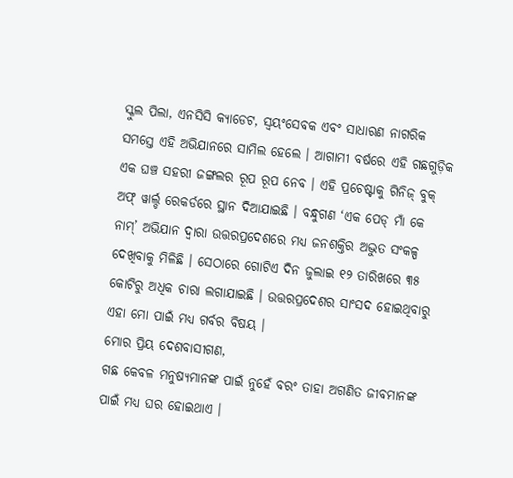ସ୍କୁଲ ପିଲା, ଏନସିସି କ୍ୟାଡେଟ, ସ୍ୱୟଂସେବକ ଏବଂ ସାଧାରଣ ନାଗରିକ ସମସ୍ତେ ଏହି ଅଭିଯାନରେ ସାମିଲ ହେଲେ । ଆଗାମୀ ବର୍ଷରେ ଏହି ଗଛଗୁଡ଼ିକ ଏକ ଘଞ୍ଚ ସହରୀ ଜଙ୍ଗଲର ରୂପ ରୂପ ନେବ । ଏହି ପ୍ରଚେଷ୍ଟାକୁ ଗିନିଜ୍ ବୁକ୍ ଅଫ୍ ୱାର୍ଲ୍ଡ ରେକର୍ଡରେ ସ୍ଥାନ ଦିଆଯାଇଛି । ବନ୍ଧୁଗଣ ‘ଏକ ପେଡ୍ ମାଁ କେ ନାମ୍’ ଅଭିଯାନ ଦ୍ୱାରା ଉତ୍ତରପ୍ରଦେଶରେ ମଧ୍ୟ ଜନଶକ୍ତିର ଅଦ୍ଭୁତ ସଂକଳ୍ପ ଦେଖିବାକୁ ମିଳିଛି । ସେଠାରେ ଗୋଟିଏ ଦିନ ଜୁଲାଇ ୧୨ ତାରିଖରେ ୩୫ କୋଟିରୁ ଅଧିକ ଚାରା ଲଗାଯାଇଛି । ଉତ୍ତରପ୍ରଦେଶର ସାଂସଦ ହୋଇଥିବାରୁ ଏହା ମୋ ପାଇଁ ମଧ୍ୟ ଗର୍ବର ବିଷୟ ।
ମୋର ପ୍ରିୟ ଦେଶବାସୀଗଣ,
ଗଛ କେବଳ ମନୁଷ୍ୟମାନଙ୍କ ପାଇଁ ନୁହେଁ ବରଂ ତାହା ଅଗଣିତ ଜୀବମାନଙ୍କ ପାଇଁ ମଧ୍ୟ ଘର ହୋଇଥାଏ ।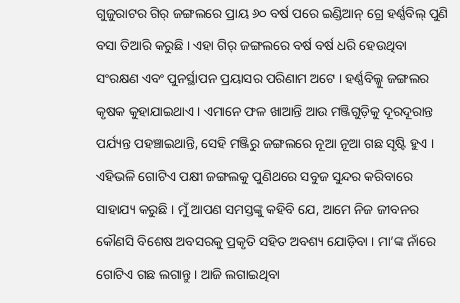ଗୁଜୁରାଟର ଗିର୍ ଜଙ୍ଗଲରେ ପ୍ରାୟ ୬୦ ବର୍ଷ ପରେ ଇଣ୍ଡିଆନ୍ ଗ୍ରେ ହର୍ଣ୍ଣବିଲ୍ ପୁଣି ବସା ତିଆରି କରୁଛି । ଏହା ଗିର୍ ଜଙ୍ଗଲରେ ବର୍ଷ ବର୍ଷ ଧରି ହେଉଥିବା ସଂରକ୍ଷଣ ଏବଂ ପୁନର୍ସ୍ଥାପନ ପ୍ରୟାସର ପରିଣାମ ଅଟେ । ହର୍ଣ୍ଣବିଲ୍କୁ ଜଙ୍ଗଲର କୃଷକ କୁହାଯାଇଥାଏ । ଏମାନେ ଫଳ ଖାଆନ୍ତି ଆଉ ମଞ୍ଜିଗୁଡ଼ିକୁ ଦୂରଦୂରାନ୍ତ ପର୍ଯ୍ୟନ୍ତ ପହଞ୍ଚାଇଥାନ୍ତି, ସେହି ମଞ୍ଜିରୁ ଜଙ୍ଗଲରେ ନୂଆ ନୂଆ ଗଛ ସୃଷ୍ଟି ହୁଏ । ଏହିଭଳି ଗୋଟିଏ ପକ୍ଷୀ ଜଙ୍ଗଲକୁ ପୁଣିଥରେ ସବୁଜ ସୁନ୍ଦର କରିବାରେ ସାହାଯ୍ୟ କରୁଛି । ମୁଁ ଆପଣ ସମସ୍ତଙ୍କୁ କହିବି ଯେ, ଆମେ ନିଜ ଜୀବନର କୌଣସି ବିଶେଷ ଅବସରକୁ ପ୍ରକୃତି ସହିତ ଅବଶ୍ୟ ଯୋଡ଼ିବା । ମା’ଙ୍କ ନାଁରେ ଗୋଟିଏ ଗଛ ଲଗାନ୍ତୁ । ଆଜି ଲଗାଇଥିବା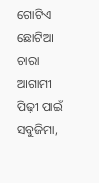ଗୋଟିଏ ଛୋଟିଆ ଚାରା ଆଗାମୀ ପିଢ଼ୀ ପାଇଁ ସବୁଜିମା,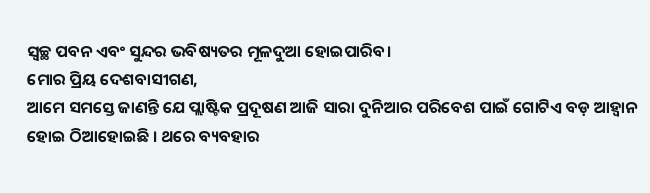ସ୍ୱଚ୍ଛ ପବନ ଏବଂ ସୁନ୍ଦର ଭବିଷ୍ୟତର ମୂଳଦୁଆ ହୋଇପାରିବ।
ମୋର ପ୍ରିୟ ଦେଶବାସୀଗଣ,
ଆମେ ସମସ୍ତେ ଜାଣନ୍ତି ଯେ ପ୍ଲାଷ୍ଟିକ ପ୍ରଦୂଷଣ ଆଜି ସାରା ଦୁନିଆର ପରିବେଶ ପାଇଁ ଗୋଟିଏ ବଡ଼ ଆହ୍ୱାନ ହୋଇ ଠିଆହୋଇଛି । ଥରେ ବ୍ୟବହାର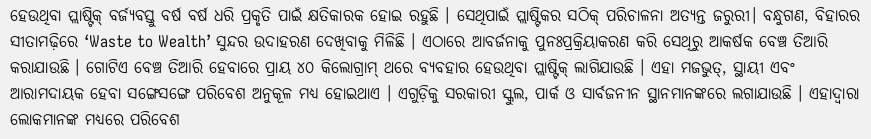ହେଉଥିବା ପ୍ଲାଷ୍ଟିକ୍ ବର୍ଜ୍ୟବସ୍ତୁ ବର୍ଷ ବର୍ଷ ଧରି ପ୍ରକୃତି ପାଇଁ କ୍ଷତିକାରକ ହୋଇ ରହୁଛି । ସେଥିପାଇଁ ପ୍ଲାଷ୍ଟିକର ସଠିକ୍ ପରିଚାଳନା ଅତ୍ୟନ୍ତ ଜରୁରୀ। ବନ୍ଧୁଗଣ, ବିହାରର ସୀତାମଢ଼ିରେ ‘Waste to Wealth’ ସୁନ୍ଦର ଉଦାହରଣ ଦେଖିବାକୁ ମିଳିଛି । ଏଠାରେ ଆବର୍ଜନାକୁ ପୁନଃପ୍ରକ୍ରିୟାକରଣ କରି ସେଥିରୁ ଆକର୍ଷକ ବେଞ୍ଚ ତିଆରି କରାଯାଉଛି । ଗୋଟିଏ ବେଞ୍ଚ ତିଆରି ହେବାରେ ପ୍ରାୟ ୪୦ କିଲୋଗ୍ରାମ୍ ଥରେ ବ୍ୟବହାର ହେଉଥିବା ପ୍ଲାଷ୍ଟିକ୍ ଲାଗିଯାଉଛି । ଏହା ମଜଭୁତ୍, ସ୍ଥାୟୀ ଏବଂ ଆରାମଦାୟକ ହେବା ସଙ୍ଗେସଙ୍ଗେ ପରିବେଶ ଅନୁକୂଳ ମଧ୍ୟ ହୋଇଥାଏ । ଏଗୁଡ଼ିକୁ ସରକାରୀ ସ୍କୁଲ, ପାର୍କ ଓ ସାର୍ବଜନୀନ ସ୍ଥାନମାନଙ୍କରେ ଲଗାଯାଉଛି । ଏହାଦ୍ୱାରା ଲୋକମାନଙ୍କ ମଧ୍ୟରେ ପରିବେଶ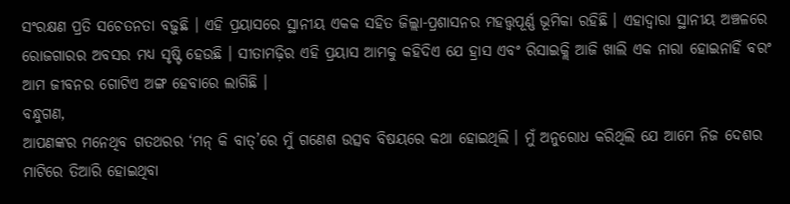ସଂରକ୍ଷଣ ପ୍ରତି ସଚେତନତା ବଢ଼ୁଛି । ଏହି ପ୍ରୟାସରେ ସ୍ଥାନୀୟ ଏକକ ସହିତ ଜିଲ୍ଲା-ପ୍ରଶାସନର ମହତ୍ତ୍ୱପୂର୍ଣ୍ଣ ଭୂମିକା ରହିଛି । ଏହାଦ୍ୱାରା ସ୍ଥାନୀୟ ଅଞ୍ଚଳରେ ରୋଜଗାରର ଅବସର ମଧ୍ୟ ସୃଷ୍ଟି ହେଉଛି । ସୀତାମଢ଼ିର ଏହି ପ୍ରୟାସ ଆମକୁ କହିଦିଏ ଯେ ହ୍ରାସ ଏବଂ ରିସାଇକ୍ଲି ଆଜି ଖାଲି ଏକ ନାରା ହୋଇନାହିଁ ବରଂ ଆମ ଜୀବନର ଗୋଟିଏ ଅଙ୍ଗ ହେବାରେ ଲାଗିଛି ।
ବନ୍ଧୁଗଣ,
ଆପଣଙ୍କର ମନେଥିବ ଗତଥରର ‘ମନ୍ କି ବାତ୍’ରେ ମୁଁ ଗଣେଶ ଉତ୍ସବ ବିଷୟରେ କଥା ହୋଇଥିଲି । ମୁଁ ଅନୁରୋଧ କରିଥିଲି ଯେ ଆମେ ନିଜ ଦେଶର ମାଟିରେ ତିଆରି ହୋଇଥିବା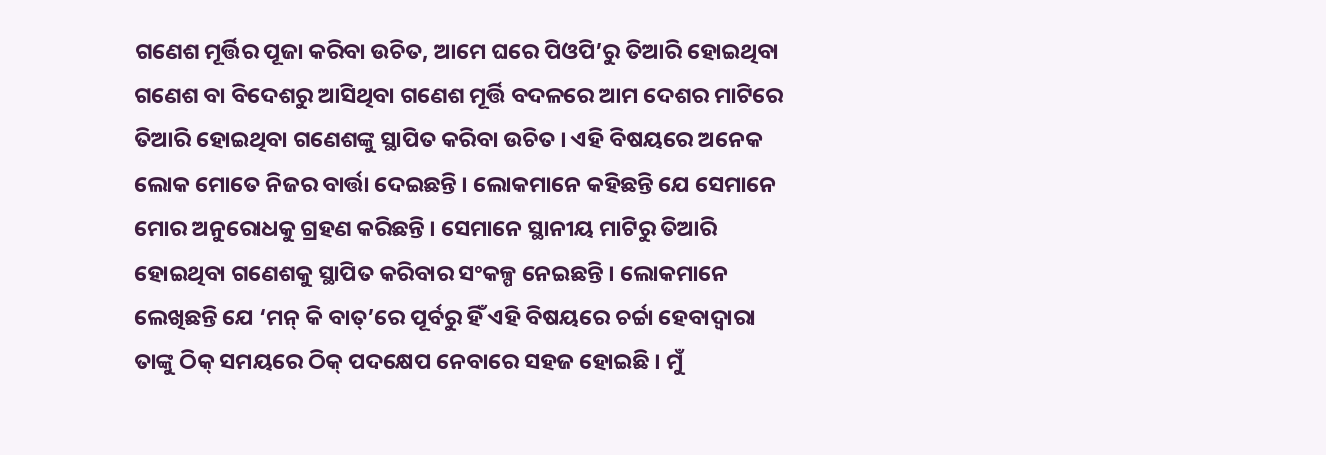ଗଣେଶ ମୂର୍ତ୍ତିର ପୂଜା କରିବା ଉଚିତ, ଆମେ ଘରେ ପିଓପି’ରୁ ତିଆରି ହୋଇଥିବା ଗଣେଶ ବା ବିଦେଶରୁ ଆସିଥିବା ଗଣେଶ ମୂର୍ତ୍ତି ବଦଳରେ ଆମ ଦେଶର ମାଟିରେ ତିଆରି ହୋଇଥିବା ଗଣେଶଙ୍କୁ ସ୍ଥାପିତ କରିବା ଉଚିତ । ଏହି ବିଷୟରେ ଅନେକ ଲୋକ ମୋତେ ନିଜର ବାର୍ତ୍ତା ଦେଇଛନ୍ତି । ଲୋକମାନେ କହିଛନ୍ତି ଯେ ସେମାନେ ମୋର ଅନୁରୋଧକୁ ଗ୍ରହଣ କରିଛନ୍ତି । ସେମାନେ ସ୍ଥାନୀୟ ମାଟିରୁ ତିଆରି ହୋଇଥିବା ଗଣେଶକୁ ସ୍ଥାପିତ କରିବାର ସଂକଳ୍ପ ନେଇଛନ୍ତି । ଲୋକମାନେ ଲେଖିଛନ୍ତି ଯେ ‘ମନ୍ କି ବାତ୍’ରେ ପୂର୍ବରୁ ହିଁ ଏହି ବିଷୟରେ ଚର୍ଚ୍ଚା ହେବାଦ୍ୱାରା ତାଙ୍କୁ ଠିକ୍ ସମୟରେ ଠିକ୍ ପଦକ୍ଷେପ ନେବାରେ ସହଜ ହୋଇଛି । ମୁଁ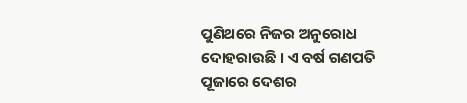ପୁଣିଥରେ ନିଜର ଅନୁରୋଧ ଦୋହରାଉଛି । ଏ ବର୍ଷ ଗଣପତି ପୂଜାରେ ଦେଶର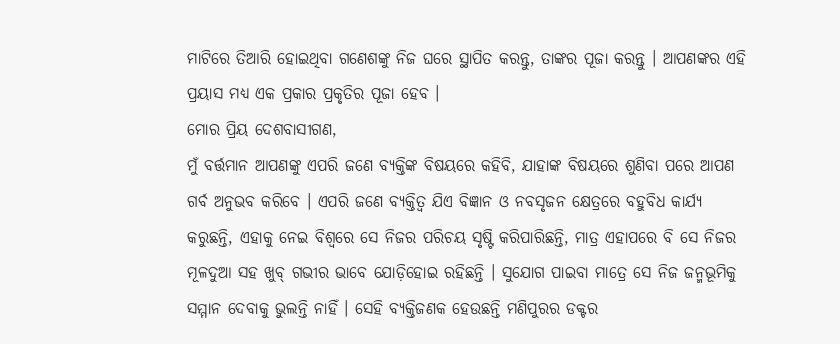ମାଟିରେ ତିଆରି ହୋଇଥିବା ଗଣେଶଙ୍କୁ ନିଜ ଘରେ ସ୍ଥାପିତ କରନ୍ତୁ, ତାଙ୍କର ପୂଜା କରନ୍ତୁ । ଆପଣଙ୍କର ଏହି ପ୍ରୟାସ ମଧ୍ୟ ଏକ ପ୍ରକାର ପ୍ରକୃତିର ପୂଜା ହେବ ।
ମୋର ପ୍ରିୟ ଦେଶବାସୀଗଣ,
ମୁଁ ବର୍ତ୍ତମାନ ଆପଣଙ୍କୁ ଏପରି ଜଣେ ବ୍ୟକ୍ତିଙ୍କ ବିଷୟରେ କହିବି, ଯାହାଙ୍କ ବିଷୟରେ ଶୁଣିବା ପରେ ଆପଣ ଗର୍ବ ଅନୁଭବ କରିବେ । ଏପରି ଜଣେ ବ୍ୟକ୍ତିତ୍ୱ ଯିଏ ବିଜ୍ଞାନ ଓ ନବସୃଜନ କ୍ଷେତ୍ରରେ ବହୁବିଧ କାର୍ଯ୍ୟ କରୁଛନ୍ତି, ଏହାକୁ ନେଇ ବିଶ୍ୱରେ ସେ ନିଜର ପରିଚୟ ସୃଷ୍ଟି କରିପାରିଛନ୍ତି, ମାତ୍ର ଏହାପରେ ବି ସେ ନିଜର ମୂଳଦୁଆ ସହ ଖୁବ୍ ଗଭୀର ଭାବେ ଯୋଡ଼ିହୋଇ ରହିଛନ୍ତି । ସୁଯୋଗ ପାଇବା ମାତ୍ରେ ସେ ନିଜ ଜନ୍ମଭୂମିକୁ ସମ୍ମାନ ଦେବାକୁ ଭୁଲନ୍ତି ନାହିଁ । ସେହି ବ୍ୟକ୍ତିଜଣକ ହେଉଛନ୍ତି ମଣିପୁରର ଡକ୍ଟର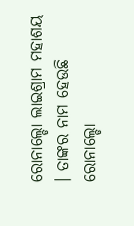ରୋନାଲ୍ଡୋ ଲାଇଶ୍ରାମ ମହାଶୟ । ତାଙ୍କର ନାମ ହେଉଛି ରୋନାଲ୍ଡୋ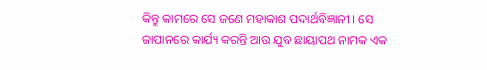କିନ୍ତୁ କାମରେ ସେ ଜଣେ ମହାକାଶ ପଦାର୍ଥବିଜ୍ଞାନୀ । ସେ ଜାପାନରେ କାର୍ଯ୍ୟ କରନ୍ତି ଆଉ ଯୁବ ଛାୟାପଥ ନାମକ ଏକ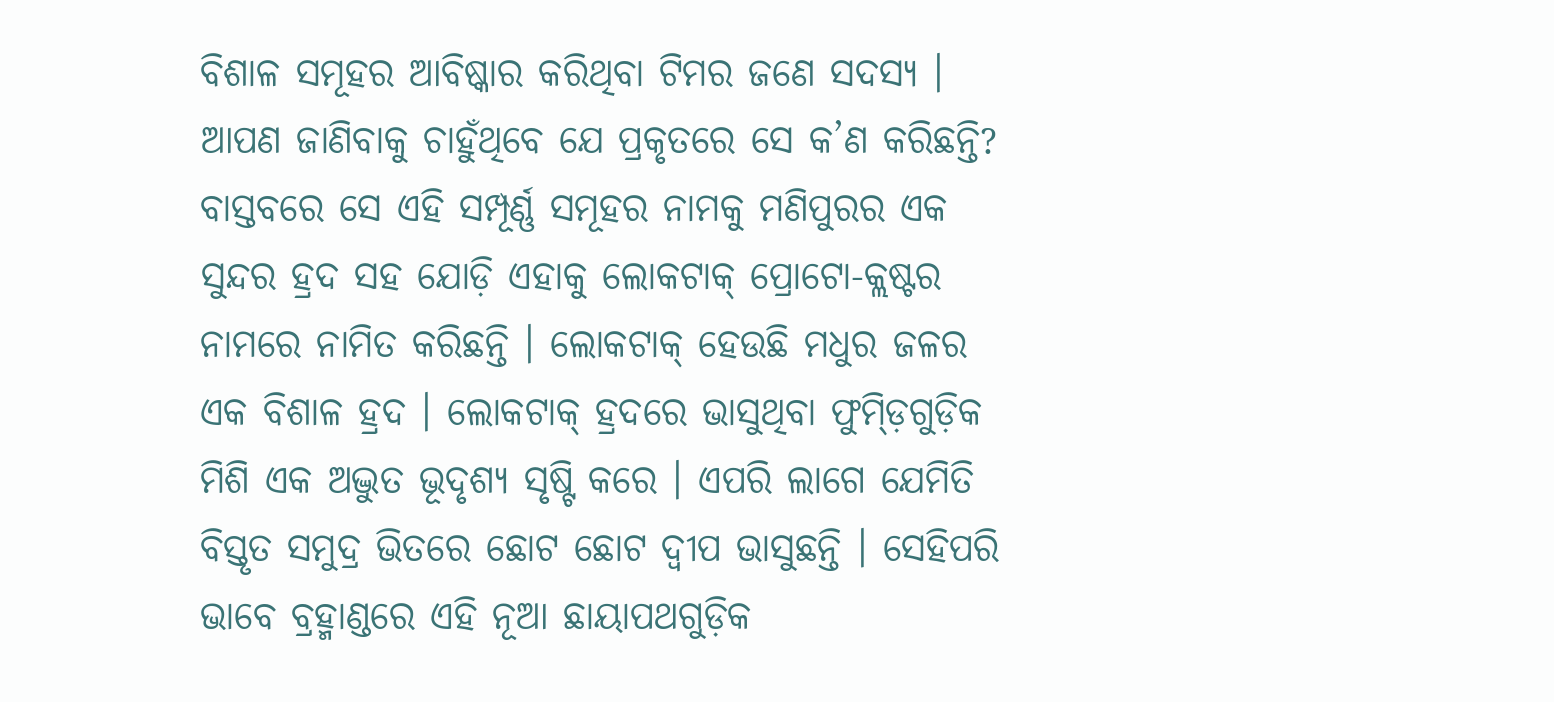ବିଶାଳ ସମୂହର ଆବିଷ୍କାର କରିଥିବା ଟିମର ଜଣେ ସଦସ୍ୟ । ଆପଣ ଜାଣିବାକୁ ଚାହୁଁଥିବେ ଯେ ପ୍ରକୃତରେ ସେ କ’ଣ କରିଛନ୍ତି? ବାସ୍ତବରେ ସେ ଏହି ସମ୍ପୂର୍ଣ୍ଣ ସମୂହର ନାମକୁ ମଣିପୁରର ଏକ ସୁନ୍ଦର ହ୍ରଦ ସହ ଯୋଡ଼ି ଏହାକୁ ଲୋକଟାକ୍ ପ୍ରୋଟୋ-କ୍ଲଷ୍ଟର ନାମରେ ନାମିତ କରିଛନ୍ତି । ଲୋକଟାକ୍ ହେଉଛି ମଧୁର ଜଳର ଏକ ବିଶାଳ ହ୍ରଦ । ଲୋକଟାକ୍ ହ୍ରଦରେ ଭାସୁଥିବା ଫୁମ୍ଡ଼ିଗୁଡ଼ିକ ମିଶି ଏକ ଅଦ୍ଭୁତ ଭୂଦୃଶ୍ୟ ସୃଷ୍ଟି କରେ । ଏପରି ଲାଗେ ଯେମିତି ବିସ୍ତୃତ ସମୁଦ୍ର ଭିତରେ ଛୋଟ ଛୋଟ ଦ୍ୱୀପ ଭାସୁଛନ୍ତି । ସେହିପରି ଭାବେ ବ୍ରହ୍ମାଣ୍ଡରେ ଏହି ନୂଆ ଛାୟାପଥଗୁଡ଼ିକ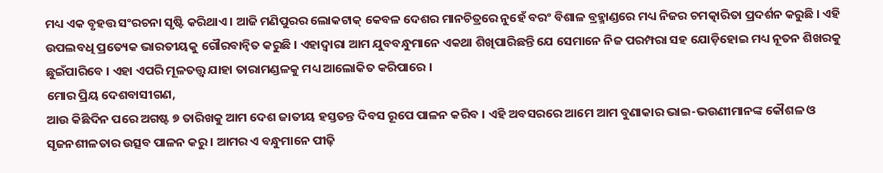ମଧ୍ୟ ଏକ ବୃହତ୍ତ ସଂରଚନା ସୃଷ୍ଟି କରିଥାଏ । ଆଜି ମଣିପୁରର ଲୋକଟାକ୍ କେବଳ ଦେଶର ମାନଚିତ୍ରରେ ନୁହେଁ ବରଂ ବିଶାଳ ବ୍ରହ୍ମାଣ୍ଡରେ ମଧ୍ୟ ନିଜର ଚମତ୍କାରିତା ପ୍ରଦର୍ଶନ କରୁଛି । ଏହି ଉପଲବଧି ପ୍ରତ୍ୟେକ ଭାରତୀୟକୁ ଗୌରବାନ୍ୱିତ କରୁଛି । ଏହାଦ୍ୱାରା ଆମ ଯୁବବନ୍ଧୁମାନେ ଏକଥା ଶିଖିପାରିଛନ୍ତି ଯେ ସେମାନେ ନିଜ ପରମ୍ପରା ସହ ଯୋଡ଼ିହୋଇ ମଧ୍ୟ ନୂତନ ଶିଖରକୁ ଛୁଇଁପାରିବେ । ଏହା ଏପରି ମୂଳତତ୍ତ୍ୱ ଯାହା ତାରାମଣ୍ଡଳକୁ ମଧ୍ୟ ଆଲୋକିତ କରିପାରେ ।
ମୋର ପ୍ରିୟ ଦେଶବାସୀଗଣ,
ଆଉ କିଛିଦିନ ପରେ ଅଗଷ୍ଟ ୭ ତାରିଖକୁ ଆମ ଦେଶ ଜାତୀୟ ହସ୍ତତନ୍ତ ଦିବସ ରୂପେ ପାଳନ କରିବ । ଏହି ଅବସରରେ ଆମେ ଆମ ବୁଣାକାର ଭାଇ-ଭଉଣୀମାନଙ୍କ କୌଶଳ ଓ ସୃଜନଶୀଳତାର ଉତ୍ସବ ପାଳନ କରୁ । ଆମର ଏ ବନ୍ଧୁମାନେ ପୀଢ଼ି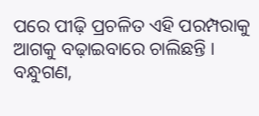ପରେ ପୀଢ଼ି ପ୍ରଚଳିତ ଏହି ପରମ୍ପରାକୁ ଆଗକୁ ବଢ଼ାଇବାରେ ଚାଲିଛନ୍ତି ।
ବନ୍ଧୁଗଣ,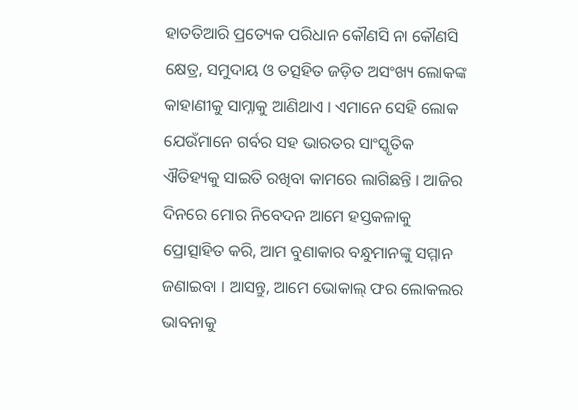ହାତତିଆରି ପ୍ରତ୍ୟେକ ପରିଧାନ କୌଣସି ନା କୌଣସି କ୍ଷେତ୍ର, ସମୁଦାୟ ଓ ତତ୍ସହିତ ଜଡ଼ିତ ଅସଂଖ୍ୟ ଲୋକଙ୍କ କାହାଣୀକୁ ସାମ୍ନାକୁ ଆଣିଥାଏ । ଏମାନେ ସେହି ଲୋକ ଯେଉଁମାନେ ଗର୍ବର ସହ ଭାରତର ସାଂସ୍କୃତିକ ଐତିହ୍ୟକୁ ସାଇତି ରଖିବା କାମରେ ଲାଗିଛନ୍ତି । ଆଜିର ଦିନରେ ମୋର ନିବେଦନ ଆମେ ହସ୍ତକଳାକୁ ପ୍ରୋତ୍ସାହିତ କରି, ଆମ ବୁଣାକାର ବନ୍ଧୁମାନଙ୍କୁ ସମ୍ମାନ ଜଣାଇବା । ଆସନ୍ତୁ, ଆମେ ଭୋକାଲ୍ ଫର ଲୋକଲର ଭାବନାକୁ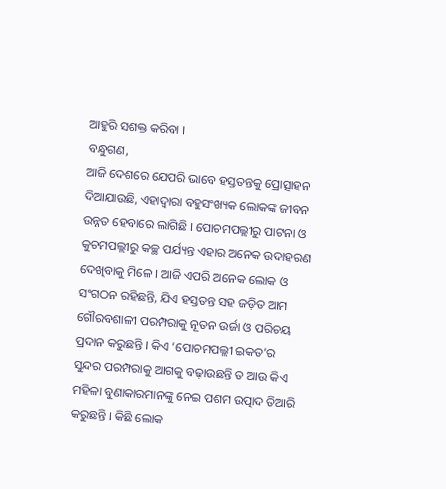ଆହୁରି ସଶକ୍ତ କରିବା ।
ବନ୍ଧୁଗଣ,
ଆଜି ଦେଶରେ ଯେପରି ଭାବେ ହସ୍ତତନ୍ତକୁ ପ୍ରୋତ୍ସାହନ ଦିଆଯାଉଛି, ଏହାଦ୍ୱାରା ବହୁସଂଖ୍ୟକ ଲୋକଙ୍କ ଜୀବନ ଉନ୍ନତ ହେବାରେ ଲାଗିଛି । ପୋଚମପଲ୍ଲୀରୁ ପାଟନା ଓ କୁଚମପଲ୍ଲୀରୁ କଚ୍ଛ ପର୍ଯ୍ୟନ୍ତ ଏହାର ଅନେକ ଉଦାହରଣ ଦେଖିବାକୁ ମିଳେ । ଆଜି ଏପରି ଅନେକ ଲୋକ ଓ ସଂଗଠନ ରହିଛନ୍ତି, ଯିଏ ହସ୍ତତନ୍ତ ସହ ଜଡ଼ିତ ଆମ ଗୌରବଶାଳୀ ପରମ୍ପରାକୁ ନୂତନ ଉର୍ଜା ଓ ପରିଚୟ ପ୍ରଦାନ କରୁଛନ୍ତି । କିଏ ‘ପୋଚମପଲ୍ଲୀ ଇକତ’ର ସୁନ୍ଦର ପରମ୍ପରାକୁ ଆଗକୁ ବଢ଼ାଉଛନ୍ତି ତ ଆଉ କିଏ ମହିଳା ବୁଣାକାରମାନଙ୍କୁ ନେଇ ପଶମ ଉତ୍ପାଦ ତିଆରି କରୁଛନ୍ତି । କିଛି ଲୋକ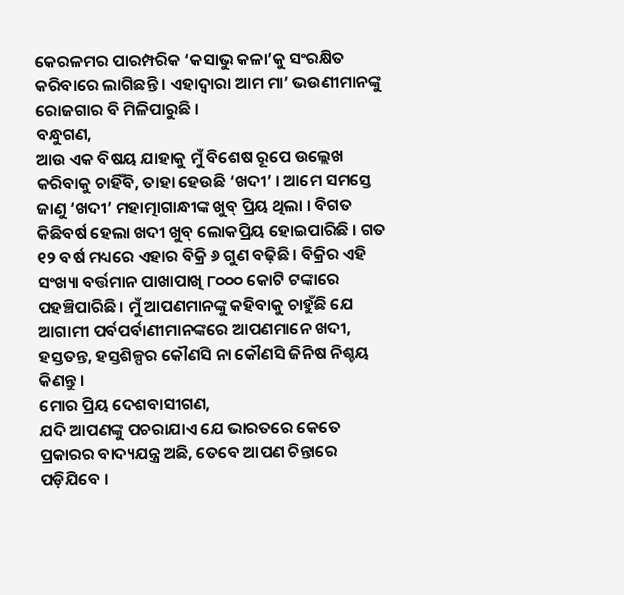କେରଳମର ପାରମ୍ପରିକ ‘କସାଭୁ କଳା’କୁ ସଂରକ୍ଷିତ କରିବାରେ ଲାଗିଛନ୍ତି । ଏହାଦ୍ୱାରା ଆମ ମା’ ଭଉଣୀମାନଙ୍କୁ ରୋଜଗାର ବି ମିଳିପାରୁଛି ।
ବନ୍ଧୁଗଣ,
ଆଉ ଏକ ବିଷୟ ଯାହାକୁ ମୁଁ ବିଶେଷ ରୂପେ ଉଲ୍ଲେଖ କରିବାକୁ ଚାହିଁବି, ତାହା ହେଉଛି ‘ଖଦୀ’ । ଆମେ ସମସ୍ତେ ଜାଣୁ ‘ଖଦୀ’ ମହାତ୍ମାଗାନ୍ଧୀଙ୍କ ଖୁବ୍ ପ୍ରିୟ ଥିଲା । ବିଗତ କିଛିବର୍ଷ ହେଲା ଖଦୀ ଖୁବ୍ ଲୋକପ୍ରିୟ ହୋଇପାରିଛି । ଗତ ୧୨ ବର୍ଷ ମଧ୍ୟରେ ଏହାର ବିକ୍ରି ୬ ଗୁଣ ବଢ଼ିଛି । ବିକ୍ରିର ଏହି ସଂଖ୍ୟା ବର୍ତ୍ତମାନ ପାଖାପାଖି ୮୦୦୦ କୋଟି ଟଙ୍କାରେ ପହଞ୍ଚିପାରିଛି । ମୁଁ ଆପଣମାନଙ୍କୁ କହିବାକୁ ଚାହୁଁଛି ଯେ ଆଗାମୀ ପର୍ବପର୍ବାଣୀମାନଙ୍କରେ ଆପଣମାନେ ଖଦୀ, ହସ୍ତତନ୍ତ, ହସ୍ତଶିଳ୍ପର କୌଣସି ନା କୌଣସି ଜିନିଷ ନିଶ୍ଚୟ କିଣନ୍ତୁ ।
ମୋର ପ୍ରିୟ ଦେଶବାସୀଗଣ,
ଯଦି ଆପଣଙ୍କୁ ପଚରାଯାଏ ଯେ ଭାରତରେ କେତେ ପ୍ରକାରର ବାଦ୍ୟଯନ୍ତ୍ର ଅଛି, ତେବେ ଆପଣ ଚିନ୍ତାରେ ପଡ଼ିଯିବେ ।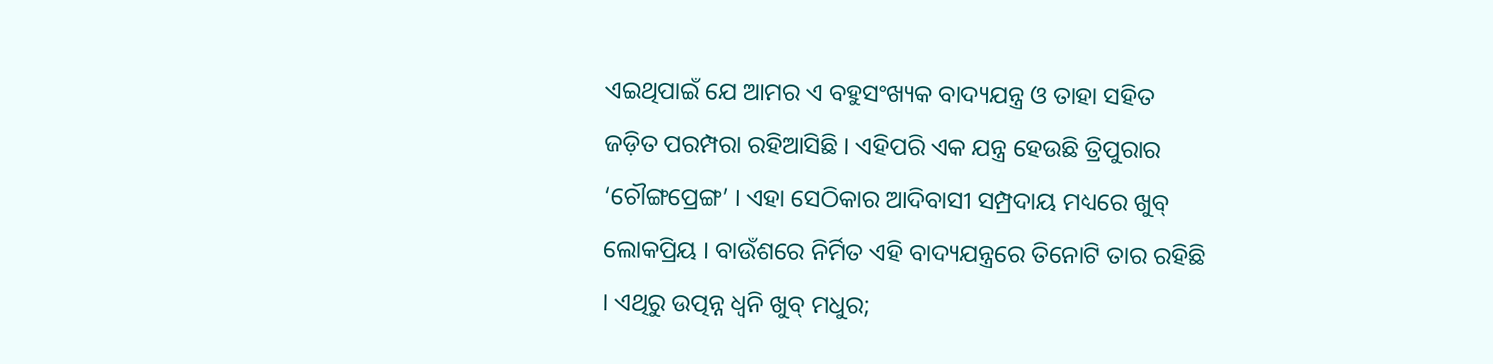ଏଇଥିପାଇଁ ଯେ ଆମର ଏ ବହୁସଂଖ୍ୟକ ବାଦ୍ୟଯନ୍ତ୍ର ଓ ତାହା ସହିତ ଜଡ଼ିତ ପରମ୍ପରା ରହିଆସିଛି । ଏହିପରି ଏକ ଯନ୍ତ୍ର ହେଉଛି ତ୍ରିପୁରାର ‘ଚୌଙ୍ଗପ୍ରେଙ୍ଗ’ । ଏହା ସେଠିକାର ଆଦିବାସୀ ସମ୍ପ୍ରଦାୟ ମଧ୍ୟରେ ଖୁବ୍ ଲୋକପ୍ରିୟ । ବାଉଁଶରେ ନିର୍ମିତ ଏହି ବାଦ୍ୟଯନ୍ତ୍ରରେ ତିନୋଟି ତାର ରହିଛି । ଏଥିରୁ ଉତ୍ପନ୍ନ ଧ୍ୱନି ଖୁବ୍ ମଧୁର;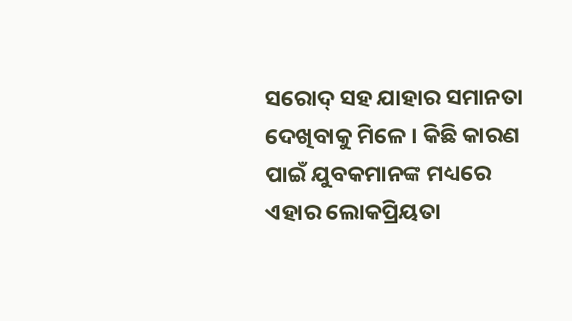ସରୋଦ୍ ସହ ଯାହାର ସମାନତା ଦେଖିବାକୁ ମିଳେ । କିଛି କାରଣ ପାଇଁ ଯୁବକମାନଙ୍କ ମଧ୍ୟରେ ଏହାର ଲୋକପ୍ରିୟତା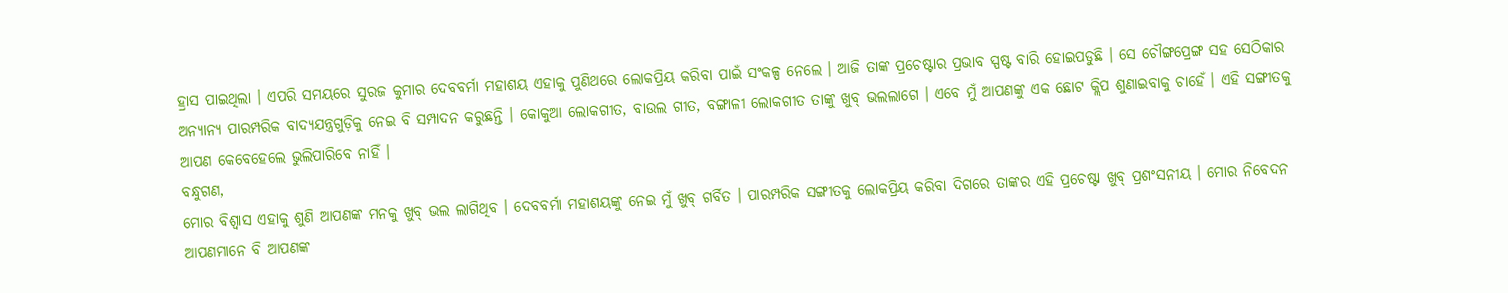ହ୍ରାସ ପାଇଥିଲା । ଏପରି ସମୟରେ ସୁରଜ କୁମାର ଦେବବର୍ମା ମହାଶୟ ଏହାକୁ ପୁଣିଥରେ ଲୋକପ୍ରିୟ କରିବା ପାଇଁ ସଂକଳ୍ପ ନେଲେ । ଆଜି ତାଙ୍କ ପ୍ରଚେଷ୍ଟାର ପ୍ରଭାବ ସ୍ପଷ୍ଟ ବାରି ହୋଇପଡୁଛି । ସେ ଚୌଙ୍ଗପ୍ରେଙ୍ଗ ସହ ସେଠିକାର ଅନ୍ୟାନ୍ୟ ପାରମ୍ପରିକ ବାଦ୍ୟଯନ୍ତ୍ରଗୁଡ଼ିକୁ ନେଇ ବି ସମ୍ପାଦନ କରୁଛନ୍ତି । କୋକୁଆ ଲୋକଗୀତ, ବାଉଲ ଗୀତ, ବଙ୍ଗାଳୀ ଲୋକଗୀତ ତାଙ୍କୁ ଖୁବ୍ ଭଲଲାଗେ । ଏବେ ମୁଁ ଆପଣଙ୍କୁ ଏକ ଛୋଟ କ୍ଲିପ ଶୁଣାଇବାକୁ ଚାହେଁ । ଏହି ସଙ୍ଗୀତକୁ ଆପଣ କେବେହେଲେ ଭୁଲିପାରିବେ ନାହିଁ ।
ବନ୍ଧୁଗଣ,
ମୋର ବିଶ୍ୱାସ ଏହାକୁ ଶୁଣି ଆପଣଙ୍କ ମନକୁ ଖୁବ୍ ଭଲ ଲାଗିଥିବ । ଦେବବର୍ମା ମହାଶୟଙ୍କୁ ନେଇ ମୁଁ ଖୁବ୍ ଗର୍ବିତ । ପାରମ୍ପରିକ ସଙ୍ଗୀତକୁ ଲୋକପ୍ରିୟ କରିବା ଦିଗରେ ତାଙ୍କର ଏହି ପ୍ରଚେଷ୍ଟା ଖୁବ୍ ପ୍ରଶଂସନୀୟ । ମୋର ନିବେଦନ ଆପଣମାନେ ବି ଆପଣଙ୍କ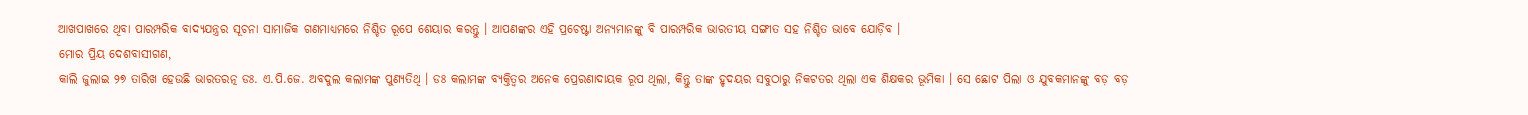ଆଖପାଖରେ ଥିବା ପାରମ୍ପରିକ ବାଦ୍ୟଯନ୍ତ୍ରର ସୂଚନା ସାମାଜିକ ଗଣମାଧ୍ୟମରେ ନିଶ୍ଚିତ ରୂପେ ଶେୟାର କରନ୍ତୁ । ଆପଣଙ୍କର ଏହି ପ୍ରଚେଷ୍ଟା ଅନ୍ୟମାନଙ୍କୁ ବି ପାରମ୍ପରିକ ଭାରତୀୟ ସଙ୍ଗୀତ ସହ ନିଶ୍ଚିତ ଭାବେ ଯୋଡ଼ିବ ।
ମୋର ପ୍ରିୟ ଦେଶବାସୀଗଣ,
କାଲି ଜୁଲାଇ ୨୭ ତାରିଖ ହେଉଛି ଭାରତରତ୍ନ ଡଃ. ଏ.ପି.ଜେ. ଅବଦୁଲ କଲାମଙ୍କ ପୁଣ୍ୟତିଥି । ଡଃ କଲାମଙ୍କ ବ୍ୟକ୍ତିତ୍ୱର ଅନେକ ପ୍ରେରଣାଦାୟକ ରୂପ ଥିଲା, କିନ୍ତୁ ତାଙ୍କ ହୃଦୟର ସବୁଠାରୁ ନିକଟତର ଥିଲା ଏକ ଶିକ୍ଷକର ଭୂମିକା । ସେ ଛୋଟ ପିଲା ଓ ଯୁବକମାନଙ୍କୁ ବଡ଼ ବଡ଼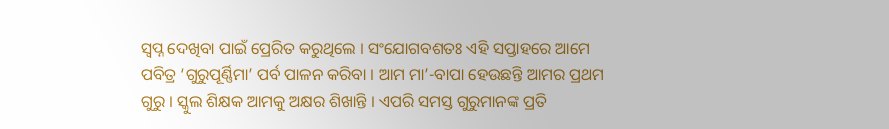ସ୍ୱପ୍ନ ଦେଖିବା ପାଇଁ ପ୍ରେରିତ କରୁଥିଲେ । ସଂଯୋଗବଶତଃ ଏହି ସପ୍ତାହରେ ଆମେ ପବିତ୍ର ‘ଗୁରୁପୂର୍ଣ୍ଣିମା’ ପର୍ବ ପାଳନ କରିବା । ଆମ ମା’-ବାପା ହେଉଛନ୍ତି ଆମର ପ୍ରଥମ ଗୁରୁ । ସ୍କୁଲ ଶିକ୍ଷକ ଆମକୁ ଅକ୍ଷର ଶିଖାନ୍ତି । ଏପରି ସମସ୍ତ ଗୁରୁମାନଙ୍କ ପ୍ରତି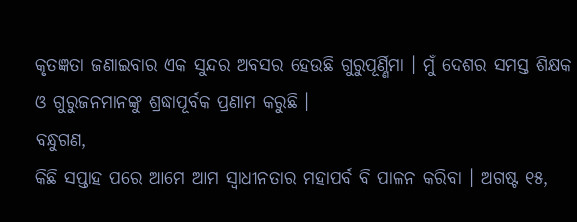କୃତଜ୍ଞତା ଜଣାଇବାର ଏକ ସୁନ୍ଦର ଅବସର ହେଉଛି ଗୁରୁପୂର୍ଣ୍ଣିମା । ମୁଁ ଦେଶର ସମସ୍ତ ଶିକ୍ଷକ ଓ ଗୁରୁଜନମାନଙ୍କୁ ଶ୍ରଦ୍ଧାପୂର୍ବକ ପ୍ରଣାମ କରୁଛି ।
ବନ୍ଧୁଗଣ,
କିଛି ସପ୍ତାହ ପରେ ଆମେ ଆମ ସ୍ୱାଧୀନତାର ମହାପର୍ବ ବି ପାଳନ କରିବା । ଅଗଷ୍ଟ ୧୫,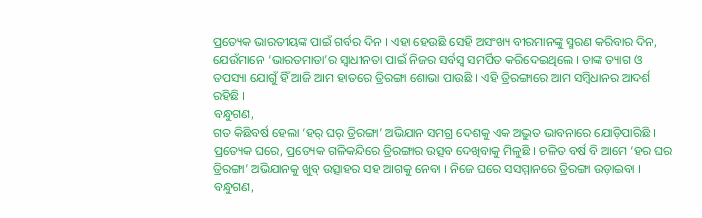ପ୍ରତ୍ୟେକ ଭାରତୀୟଙ୍କ ପାଇଁ ଗର୍ବର ଦିନ । ଏହା ହେଉଛି ସେହି ଅସଂଖ୍ୟ ବୀରମାନଙ୍କୁ ସ୍ମରଣ କରିବାର ଦିନ, ଯେଉଁମାନେ ‘ଭାରତମାତା’ର ସ୍ୱାଧୀନତା ପାଇଁ ନିଜର ସର୍ବସ୍ୱ ସମର୍ପିତ କରିଦେଇଥିଲେ । ତାଙ୍କ ତ୍ୟାଗ ଓ ତପସ୍ୟା ଯୋଗୁଁ ହିଁ ଆଜି ଆମ ହାତରେ ତ୍ରିରଙ୍ଗା ଶୋଭା ପାଉଛି । ଏହି ତ୍ରିରଙ୍ଗାରେ ଆମ ସମ୍ବିଧାନର ଆଦର୍ଶ ରହିଛି ।
ବନ୍ଧୁଗଣ,
ଗତ କିଛିବର୍ଷ ହେଲା ‘ହର୍ ଘର୍ ତ୍ରିରଙ୍ଗା’ ଅଭିଯାନ ସମଗ୍ର ଦେଶକୁ ଏକ ଅଦ୍ଭୁତ ଭାବନାରେ ଯୋଡ଼ିପାରିଛି । ପ୍ରତ୍ୟେକ ଘରେ, ପ୍ରତ୍ୟେକ ଗଳିକନ୍ଦିରେ ତ୍ରିରଙ୍ଗାର ଉତ୍ସବ ଦେଖିବାକୁ ମିଳୁଛି । ଚଳିତ ବର୍ଷ ବି ଆମେ ‘ହର ଘର ତ୍ରିରଙ୍ଗା’ ଅଭିଯାନକୁ ଖୁବ୍ ଉତ୍ସାହର ସହ ଆଗକୁ ନେବା । ନିଜେ ଘରେ ସସମ୍ମାନରେ ତ୍ରିରଙ୍ଗା ଉଡ଼ାଇବା ।
ବନ୍ଧୁଗଣ,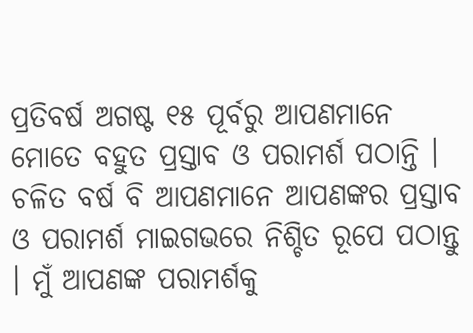ପ୍ରତିବର୍ଷ ଅଗଷ୍ଟ ୧୫ ପୂର୍ବରୁ ଆପଣମାନେ ମୋତେ ବହୁତ ପ୍ରସ୍ତାବ ଓ ପରାମର୍ଶ ପଠାନ୍ତି । ଚଳିତ ବର୍ଷ ବି ଆପଣମାନେ ଆପଣଙ୍କର ପ୍ରସ୍ତାବ ଓ ପରାମର୍ଶ ମାଇଗଭରେ ନିଶ୍ଚିତ ରୂପେ ପଠାନ୍ତୁ । ମୁଁ ଆପଣଙ୍କ ପରାମର୍ଶକୁ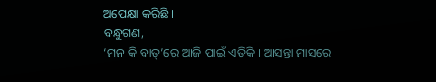ଅପେକ୍ଷା କରିଛି ।
ବନ୍ଧୁଗଣ,
‘ମନ କି ବାତ୍’ରେ ଆଜି ପାଇଁ ଏତିକି । ଆସନ୍ତା ମାସରେ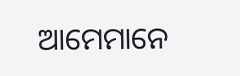ଆମେମାନେ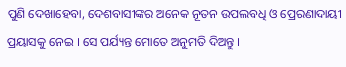ପୁଣି ଦେଖାହେବା, ଦେଶବାସୀଙ୍କର ଅନେକ ନୂତନ ଉପଲବଧି ଓ ପ୍ରେରଣାଦାୟୀ ପ୍ରୟାସକୁ ନେଇ । ସେ ପର୍ଯ୍ୟନ୍ତ ମୋତେ ଅନୁମତି ଦିଅନ୍ତୁ ।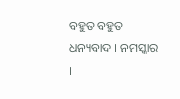ବହୁତ ବହୁତ ଧନ୍ୟବାଦ । ନମସ୍କାର ।